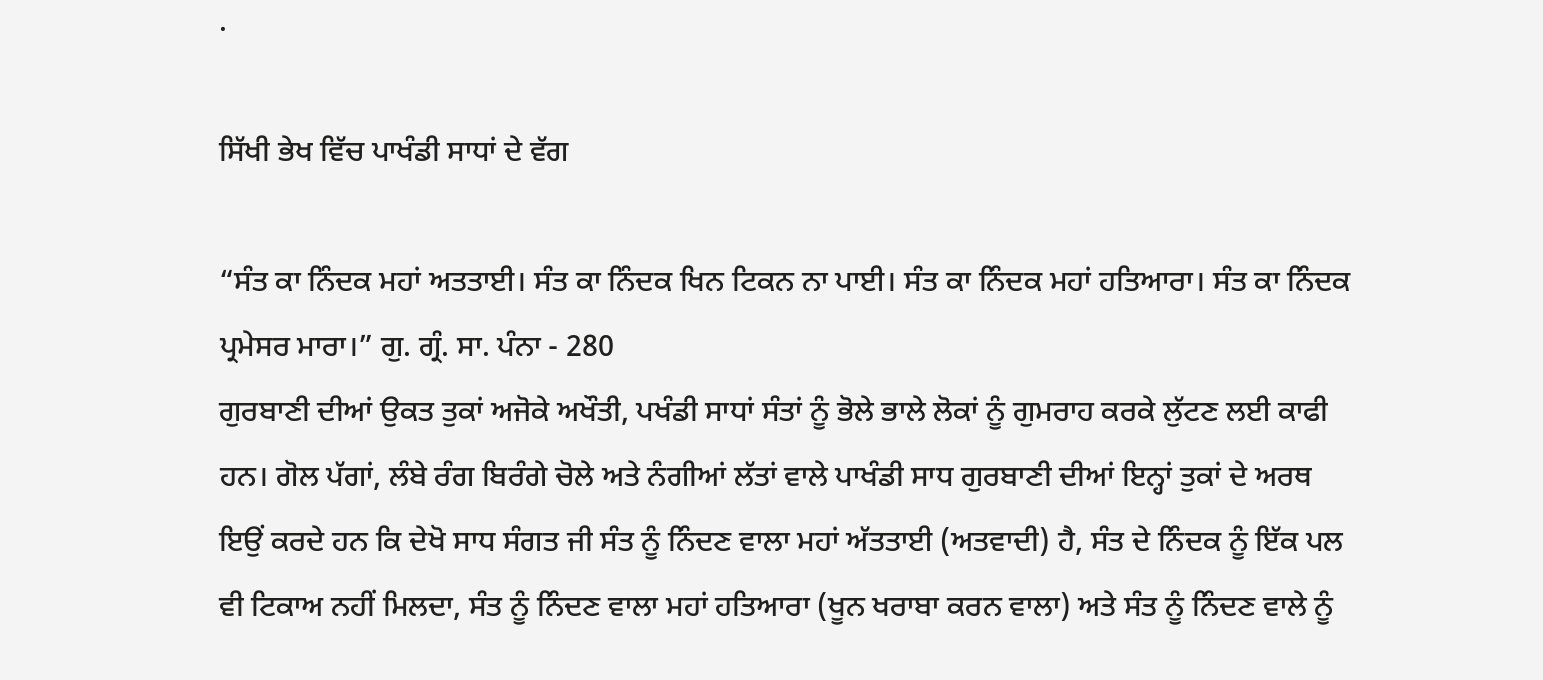.

ਸਿੱਖੀ ਭੇਖ ਵਿੱਚ ਪਾਖੰਡੀ ਸਾਧਾਂ ਦੇ ਵੱਗ

“ਸੰਤ ਕਾ ਨਿੰਦਕ ਮਹਾਂ ਅਤਤਾਈ। ਸੰਤ ਕਾ ਨਿੰਦਕ ਖਿਨ ਟਿਕਨ ਨਾ ਪਾਈ। ਸੰਤ ਕਾ ਨਿੰਦਕ ਮਹਾਂ ਹਤਿਆਰਾ। ਸੰਤ ਕਾ ਨਿੰਦਕ ਪ੍ਰਮੇਸਰ ਮਾਰਾ।” ਗੁ. ਗ੍ਰੰ. ਸਾ. ਪੰਨਾ - 280
ਗੁਰਬਾਣੀ ਦੀਆਂ ਉਕਤ ਤੁਕਾਂ ਅਜੋਕੇ ਅਖੌਤੀ, ਪਖੰਡੀ ਸਾਧਾਂ ਸੰਤਾਂ ਨੂੰ ਭੋਲੇ ਭਾਲੇ ਲੋਕਾਂ ਨੂੰ ਗੁਮਰਾਹ ਕਰਕੇ ਲੁੱਟਣ ਲਈ ਕਾਫੀ ਹਨ। ਗੋਲ ਪੱਗਾਂ, ਲੰਬੇ ਰੰਗ ਬਿਰੰਗੇ ਚੋਲੇ ਅਤੇ ਨੰਗੀਆਂ ਲੱਤਾਂ ਵਾਲੇ ਪਾਖੰਡੀ ਸਾਧ ਗੁਰਬਾਣੀ ਦੀਆਂ ਇਨ੍ਹਾਂ ਤੁਕਾਂ ਦੇ ਅਰਥ ਇਉਂ ਕਰਦੇ ਹਨ ਕਿ ਦੇਖੋ ਸਾਧ ਸੰਗਤ ਜੀ ਸੰਤ ਨੂੰ ਨਿੰਦਣ ਵਾਲਾ ਮਹਾਂ ਅੱਤਤਾਈ (ਅਤਵਾਦੀ) ਹੈ, ਸੰਤ ਦੇ ਨਿੰਦਕ ਨੂੰ ਇੱਕ ਪਲ ਵੀ ਟਿਕਾਅ ਨਹੀਂ ਮਿਲਦਾ, ਸੰਤ ਨੂੰ ਨਿੰਦਣ ਵਾਲਾ ਮਹਾਂ ਹਤਿਆਰਾ (ਖੂਨ ਖਰਾਬਾ ਕਰਨ ਵਾਲਾ) ਅਤੇ ਸੰਤ ਨੂੰ ਨਿੰਦਣ ਵਾਲੇ ਨੂੰ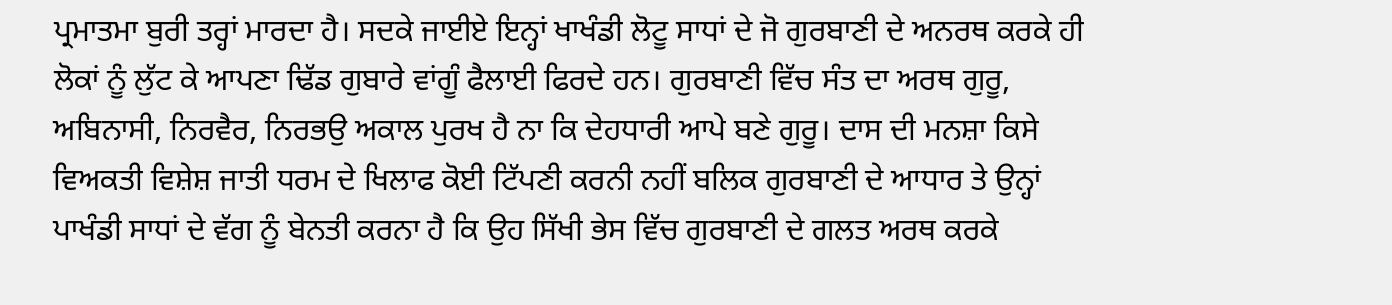ਪ੍ਰਮਾਤਮਾ ਬੁਰੀ ਤਰ੍ਹਾਂ ਮਾਰਦਾ ਹੈ। ਸਦਕੇ ਜਾਈਏ ਇਨ੍ਹਾਂ ਖਾਖੰਡੀ ਲੋਟੂ ਸਾਧਾਂ ਦੇ ਜੋ ਗੁਰਬਾਣੀ ਦੇ ਅਨਰਥ ਕਰਕੇ ਹੀ ਲੋਕਾਂ ਨੂੰ ਲੁੱਟ ਕੇ ਆਪਣਾ ਢਿੱਡ ਗੁਬਾਰੇ ਵਾਂਗੂੰ ਫੈਲਾਈ ਫਿਰਦੇ ਹਨ। ਗੁਰਬਾਣੀ ਵਿੱਚ ਸੰਤ ਦਾ ਅਰਥ ਗੁਰੂ, ਅਬਿਨਾਸੀ, ਨਿਰਵੈਰ, ਨਿਰਭਉ ਅਕਾਲ ਪੁਰਖ ਹੈ ਨਾ ਕਿ ਦੇਹਧਾਰੀ ਆਪੇ ਬਣੇ ਗੁਰੂ। ਦਾਸ ਦੀ ਮਨਸ਼ਾ ਕਿਸੇ ਵਿਅਕਤੀ ਵਿਸ਼ੇਸ਼ ਜਾਤੀ ਧਰਮ ਦੇ ਖਿਲਾਫ ਕੋਈ ਟਿੱਪਣੀ ਕਰਨੀ ਨਹੀਂ ਬਲਿਕ ਗੁਰਬਾਣੀ ਦੇ ਆਧਾਰ ਤੇ ਉਨ੍ਹਾਂ ਪਾਖੰਡੀ ਸਾਧਾਂ ਦੇ ਵੱਗ ਨੂੰ ਬੇਨਤੀ ਕਰਨਾ ਹੈ ਕਿ ਉਹ ਸਿੱਖੀ ਭੇਸ ਵਿੱਚ ਗੁਰਬਾਣੀ ਦੇ ਗਲਤ ਅਰਥ ਕਰਕੇ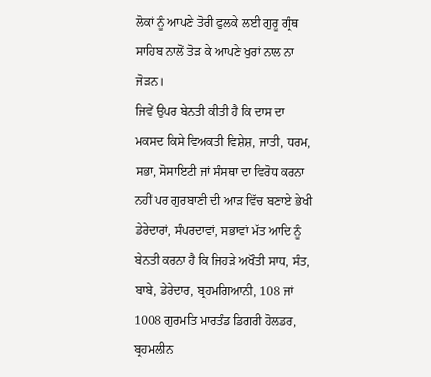ਲੋਕਾਂ ਨੂੰ ਆਪਣੇ ਤੋਰੀ ਫੁਲਕੇ ਲਈ ਗੁਰੂ ਗ੍ਰੰਥ ਸਾਹਿਬ ਨਾਲੋਂ ਤੋੜ ਕੇ ਆਪਣੇ ਖੁਰਾਂ ਨਾਲ ਨਾ ਜੋੜਨ।
ਜਿਵੇਂ ਉਪਰ ਬੇਨਤੀ ਕੀਤੀ ਹੈ ਕਿ ਦਾਸ ਦਾ ਮਕਸਦ ਕਿਸੇ ਵਿਅਕਤੀ ਵਿਸ਼ੇਸ਼, ਜਾਤੀ, ਧਰਮ, ਸਭਾ, ਸੋਸਾਇਟੀ ਜਾਂ ਸੰਸਥਾ ਦਾ ਵਿਰੋਧ ਕਰਨਾ ਨਹੀਂ ਪਰ ਗੁਰਬਾਣੀ ਦੀ ਆੜ ਵਿੱਚ ਬਣਾਏ ਭੇਖੀ ਡੇਰੇਦਾਰਾਂ, ਸੰਪਰਦਾਵਾਂ, ਸਭਾਵਾਂ ਮੱਤ ਆਦਿ ਨੂੰ ਬੇਨਤੀ ਕਰਨਾ ਹੈ ਕਿ ਜਿਹੜੇ ਅਖੌਤੀ ਸਾਧ, ਸੰਤ, ਬਾਬੇ, ਡੇਰੇਦਾਰ, ਬ੍ਰਹਮਗਿਆਨੀ, 108 ਜਾਂ 1008 ਗੁਰਮਤਿ ਮਾਰਤੰਡ ਡਿਗਰੀ ਹੋਲਡਰ, ਬ੍ਰਹਮਲੀਨ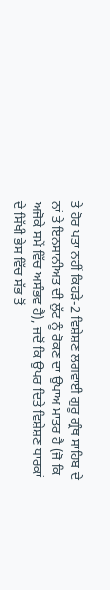ਤੇ ਹੋਰ ਪਤਾ ਨਹੀਂ ਕਿਹੜੇ-2 ਵਿਸ਼ੇਸ਼ਣ ਲਗਵਾਈ ਗੁਰੂ ਗ੍ਰੰਥ ਸਾਹਿਬ ਦੇ ਨਾਂ ਤੇ ਇਨਸਾਨੀਅਤ ਦੀ ਲੁੱਟ ਨੂੰ ਰੋਕਣ ਦਾ ਉਪਾਅ ਮਾਤਰ ਹੈ (ਜੋ ਕਿ ਅਜੋਕੇ ਸਮੇਂ ਵਿੱਚ ਅਸੰਭਵ ਹੈ), ਜਦੋਂ ਕਿ ਉਪਰ ਦਿਤੇ ਵਿਸ਼ੇਸ਼ਣ ਧਾਰਕਾਂ ਦੇ ਸਿੱਖੀ ਭੇਸ ਵਿੱਚ ਸੱਭ ਤੋਂ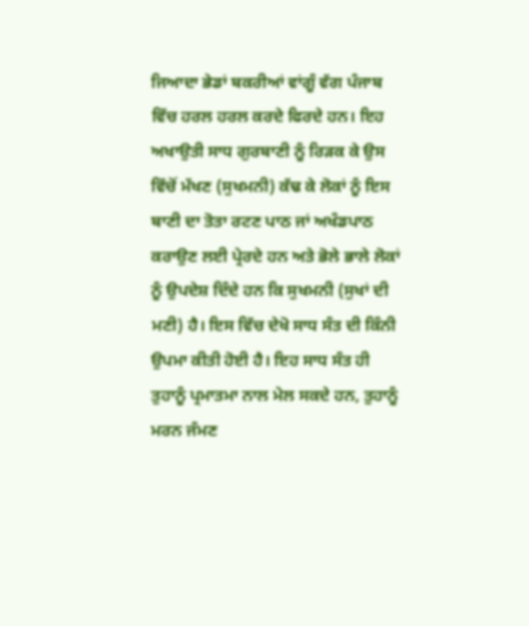ਜਿਆਦਾ ਭੇਡਾਂ ਬਕਰੀਆਂ ਵਾਂਗੂੰ ਵੱਗ ਪੰਜਾਬ ਵਿੱਚ ਹਰਲ ਹਰਲ ਕਰਦੇ ਫਿਰਦੇ ਹਨ। ਇਹ ਅਖਾਉਤੀ ਸਾਧ ਗੁਰਬਾਣੀ ਨੂੰ ਰਿੜਕ ਕੇ ਉਸ ਵਿੱਚੋਂ ਮੱਖਣ (ਸੁਖਮਨੀ) ਕੱਢ ਕੇ ਲੋਕਾਂ ਨੂੰ ਇਸ ਬਾਣੀ ਦਾ ਤੋਤਾ ਰਟਣ ਪਾਠ ਜਾਂ ਅਖੰਡਪਾਠ ਕਰਾਉਣ ਲਈ ਪ੍ਰੇਰਦੇ ਹਨ ਅਤੇ ਭੋਲੇ ਭਾਲੇ ਲੋਕਾਂ ਨੂੰ ਉਪਦੇਸ਼ ਦਿੰਦੇ ਹਨ ਕਿ ਸੁਖਮਨੀ (ਸੁਖਾਂ ਦੀ ਮਣੀ) ਹੈ। ਇਸ ਵਿੱਚ ਦੇਖੋ ਸਾਧ ਸੰਤ ਦੀ ਕਿੰਨੀ ਉਪਮਾ ਕੀਤੀ ਹੋਈ ਹੈ। ਇਹ ਸਾਧ ਸੰਤ ਹੀ ਤੁਹਾਨੂੰ ਪ੍ਰਮਾਤਮਾ ਨਾਲ ਮੇਲ ਸਕਦੇ ਹਨ, ਤੁਹਾਨੂੰ ਮਰਨ ਜੰਮਣ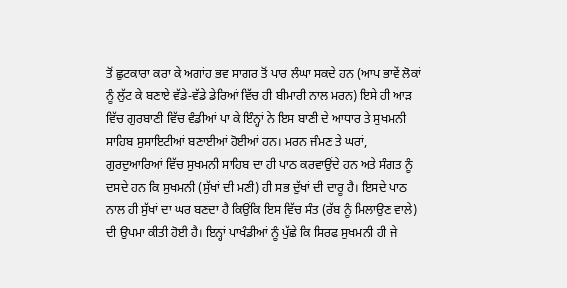ਤੋਂ ਛੁਟਕਾਰਾ ਕਰਾ ਕੇ ਅਗਾਂਹ ਭਵ ਸਾਗਰ ਤੋਂ ਪਾਰ ਲੰਘਾ ਸਕਦੇ ਹਨ (ਆਪ ਭਾਵੇਂ ਲੋਕਾਂ ਨੂੰ ਲੁੱਟ ਕੇ ਬਣਾਏ ਵੱਡੇ-ਵੱਡੇ ਡੇਰਿਆਂ ਵਿੱਚ ਹੀ ਬੀਮਾਰੀ ਨਾਲ ਮਰਨ) ਇਸੇ ਹੀ ਆੜ ਵਿੱਚ ਗੁਰਬਾਣੀ ਵਿੱਚ ਵੰਡੀਆਂ ਪਾ ਕੇ ਇੰਨ੍ਹਾਂ ਨੇ ਇਸ ਬਾਣੀ ਦੇ ਆਧਾਰ ਤੇ ਸੁਖਮਨੀ ਸਾਹਿਬ ਸੁਸਾਇਟੀਆਂ ਬਣਾਈਆਂ ਹੋਈਆਂ ਹਨ। ਮਰਨ ਜੰਮਣ ਤੇ ਘਰਾਂ, ਗੁਰਦੁਆਰਿਆਂ ਵਿੱਚ ਸੁਖਮਨੀ ਸਾਹਿਬ ਦਾ ਹੀ ਪਾਠ ਕਰਵਾਉਂਦੇ ਹਨ ਅਤੇ ਸੰਗਤ ਨੂੰ ਦਸਦੇ ਹਨ ਕਿ ਸੁਖਮਨੀ (ਸੁੱਖਾਂ ਦੀ ਮਣੀ) ਹੀ ਸਭ ਦੁੱਖਾਂ ਦੀ ਦਾਰੂ ਹੈ। ਇਸਦੇ ਪਾਠ ਨਾਲ ਹੀ ਸੁੱਖਾਂ ਦਾ ਘਰ ਬਣਦਾ ਹੈ ਕਿਉਂਕਿ ਇਸ ਵਿੱਚ ਸੰਤ (ਰੱਬ ਨੂੰ ਮਿਲਾਉਣ ਵਾਲੇ) ਦੀ ਉਪਮਾ ਕੀਤੀ ਹੋਈ ਹੈ। ਇਨ੍ਹਾਂ ਪਾਖੰਡੀਆਂ ਨੂੰ ਪੁੱਛੇ ਕਿ ਸਿਰਫ ਸੁਖਮਨੀ ਹੀ ਜੇ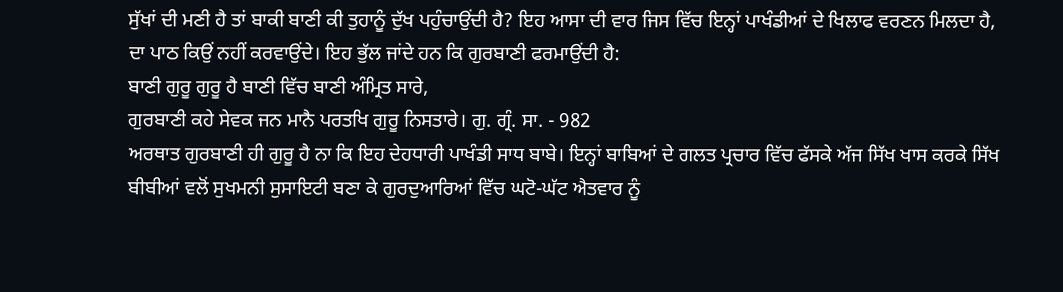ਸੁੱਖਾਂ ਦੀ ਮਣੀ ਹੈ ਤਾਂ ਬਾਕੀ ਬਾਣੀ ਕੀ ਤੁਹਾਨੂੰ ਦੁੱਖ ਪਹੁੰਚਾਉਂਦੀ ਹੈ? ਇਹ ਆਸਾ ਦੀ ਵਾਰ ਜਿਸ ਵਿੱਚ ਇਨ੍ਹਾਂ ਪਾਖੰਡੀਆਂ ਦੇ ਖਿਲਾਫ ਵਰਣਨ ਮਿਲਦਾ ਹੈ, ਦਾ ਪਾਠ ਕਿਉਂ ਨਹੀਂ ਕਰਵਾਉਂਦੇ। ਇਹ ਭੁੱਲ ਜਾਂਦੇ ਹਨ ਕਿ ਗੁਰਬਾਣੀ ਫਰਮਾਉਂਦੀ ਹੈ:
ਬਾਣੀ ਗੁਰੂ ਗੁਰੂ ਹੈ ਬਾਣੀ ਵਿੱਚ ਬਾਣੀ ਅੰਮ੍ਰਿਤ ਸਾਰੇ,
ਗੁਰਬਾਣੀ ਕਹੇ ਸੇਵਕ ਜਨ ਮਾਨੈ ਪਰਤਖਿ ਗੁਰੂ ਨਿਸਤਾਰੇ। ਗੁ. ਗ੍ਰੰ. ਸਾ. - 982
ਅਰਥਾਤ ਗੁਰਬਾਣੀ ਹੀ ਗੁਰੂ ਹੈ ਨਾ ਕਿ ਇਹ ਦੇਹਧਾਰੀ ਪਾਖੰਡੀ ਸਾਧ ਬਾਬੇ। ਇਨ੍ਹਾਂ ਬਾਬਿਆਂ ਦੇ ਗਲਤ ਪ੍ਰਚਾਰ ਵਿੱਚ ਫੱਸਕੇ ਅੱਜ ਸਿੱਖ ਖਾਸ ਕਰਕੇ ਸਿੱਖ ਬੀਬੀਆਂ ਵਲੋਂ ਸੁਖਮਨੀ ਸੁਸਾਇਟੀ ਬਣਾ ਕੇ ਗੁਰਦੁਆਰਿਆਂ ਵਿੱਚ ਘਟੋ-ਘੱਟ ਐਤਵਾਰ ਨੂੰ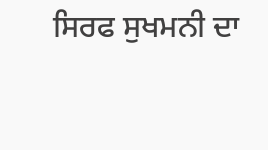ਸਿਰਫ ਸੁਖਮਨੀ ਦਾ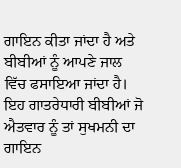ਗਾਇਨ ਕੀਤਾ ਜਾਂਦਾ ਹੈ ਅਤੇ ਬੀਬੀਆਂ ਨੂੰ ਆਪਣੇ ਜਾਲ ਵਿੱਚ ਫਸਾਇਆ ਜਾਂਦਾ ਹੈ। ਇਹ ਗਾਤਰੇਧਾਰੀ ਬੀਬੀਆਂ ਜੋ ਐਤਵਾਰ ਨੂੰ ਤਾਂ ਸੁਖਮਨੀ ਦਾ ਗਾਇਨ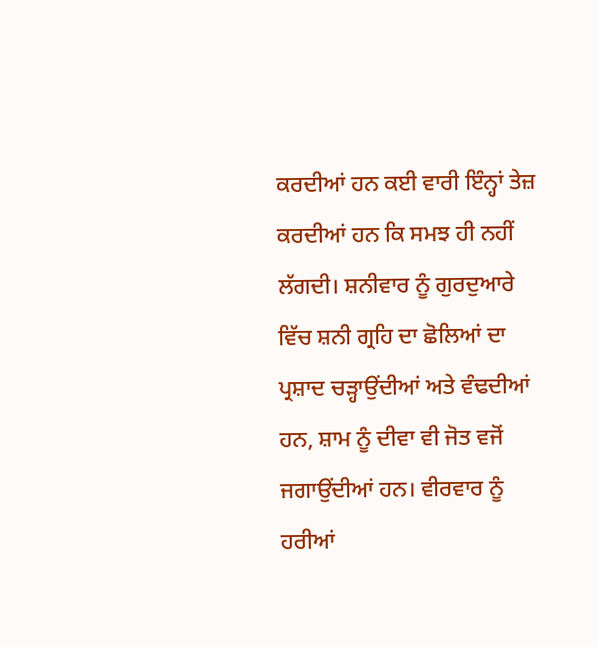ਕਰਦੀਆਂ ਹਨ ਕਈ ਵਾਰੀ ਇੰਨ੍ਹਾਂ ਤੇਜ਼ ਕਰਦੀਆਂ ਹਨ ਕਿ ਸਮਝ ਹੀ ਨਹੀਂ ਲੱਗਦੀ। ਸ਼ਨੀਵਾਰ ਨੂੰ ਗੁਰਦੁਆਰੇ ਵਿੱਚ ਸ਼ਨੀ ਗ੍ਰਹਿ ਦਾ ਛੋਲਿਆਂ ਦਾ ਪ੍ਰਸ਼ਾਦ ਚੜ੍ਹਾਉਂਦੀਆਂ ਅਤੇ ਵੰਢਦੀਆਂ ਹਨ, ਸ਼ਾਮ ਨੂੰ ਦੀਵਾ ਵੀ ਜੋਤ ਵਜੋਂ ਜਗਾਉਂਦੀਆਂ ਹਨ। ਵੀਰਵਾਰ ਨੂੰ ਹਰੀਆਂ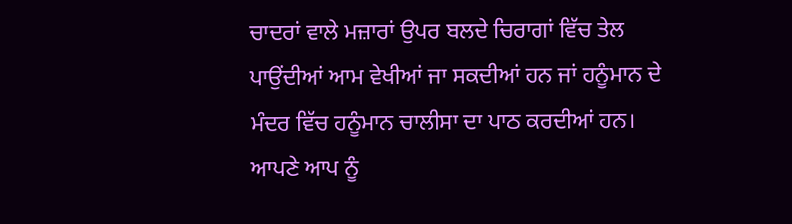ਚਾਦਰਾਂ ਵਾਲੇ ਮਜ਼ਾਰਾਂ ਉਪਰ ਬਲਦੇ ਚਿਰਾਗਾਂ ਵਿੱਚ ਤੇਲ ਪਾਉਂਦੀਆਂ ਆਮ ਵੇਖੀਆਂ ਜਾ ਸਕਦੀਆਂ ਹਨ ਜਾਂ ਹਨੂੰਮਾਨ ਦੇ ਮੰਦਰ ਵਿੱਚ ਹਨੂੰਮਾਨ ਚਾਲੀਸਾ ਦਾ ਪਾਠ ਕਰਦੀਆਂ ਹਨ।
ਆਪਣੇ ਆਪ ਨੂੰ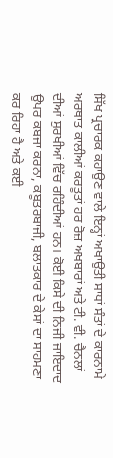ਸਿੱਖ ਪ੍ਰਚਾਰਕ ਕਹਾਉਣ ਵਾਲੇ ਇਨ੍ਹਾਂ ਅਖਾਉਤੀ ਸਾਧਾਂ ਸੰਤਾਂ ਦੇ ਕਾਰਨਾਮੇ ਅਰਥਾਤ ਕਾਲੀਆਂ ਕਰਤੂਤਾਂ ਹਰ ਰੋਜ਼ ਅਖਬਾਰਾਂ ਅਤੇ ਟੀ. ਵੀ. ਚੈਨਲਾਂ ਦੀਆਂ ਸੁਰਖੀਆਂ ਵਿੱਚ ਰਹਿੰਦੀਆਂ ਹਨ। ਕੋਈ ਕਿਸੇ ਦੀ ਨਿਜੀ ਜਾਇਦਾਦ ਉਪਰ ਕਬਜਾ ਕਰਨਾ, ਕਬੂਤਰਬਾਜੀ, ਬਲਾਤਕਾਰ ਦੇ ਕੇਸਾਂ ਦਾ ਸਾਹਮਣਾ ਕਰ ਰਿਹਾ ਹੈ ਅਤੇ ਕਈ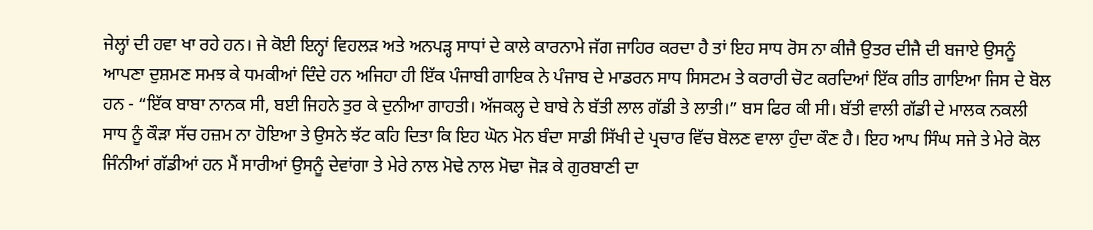ਜੇਲ੍ਹਾਂ ਦੀ ਹਵਾ ਖਾ ਰਹੇ ਹਨ। ਜੇ ਕੋਈ ਇਨ੍ਹਾਂ ਵਿਹਲੜ ਅਤੇ ਅਨਪੜ੍ਹ ਸਾਧਾਂ ਦੇ ਕਾਲੇ ਕਾਰਨਾਮੇ ਜੱਗ ਜਾਹਿਰ ਕਰਦਾ ਹੈ ਤਾਂ ਇਹ ਸਾਧ ਰੋਸ ਨਾ ਕੀਜੈ ਉਤਰ ਦੀਜੈ ਦੀ ਬਜਾਏ ਉਸਨੂੰ ਆਪਣਾ ਦੁਸ਼ਮਣ ਸਮਝ ਕੇ ਧਮਕੀਆਂ ਦਿੰਦੇ ਹਨ ਅਜਿਹਾ ਹੀ ਇੱਕ ਪੰਜਾਬੀ ਗਾਇਕ ਨੇ ਪੰਜਾਬ ਦੇ ਮਾਡਰਨ ਸਾਧ ਸਿਸਟਮ ਤੇ ਕਰਾਰੀ ਚੋਟ ਕਰਦਿਆਂ ਇੱਕ ਗੀਤ ਗਾਇਆ ਜਿਸ ਦੇ ਬੋਲ ਹਨ - “ਇੱਕ ਬਾਬਾ ਨਾਨਕ ਸੀ, ਬਈ ਜਿਹਨੇ ਤੁਰ ਕੇ ਦੁਨੀਆ ਗਾਹਤੀ। ਅੱਜਕਲ੍ਹ ਦੇ ਬਾਬੇ ਨੇ ਬੱਤੀ ਲਾਲ ਗੱਡੀ ਤੇ ਲਾਤੀ।” ਬਸ ਫਿਰ ਕੀ ਸੀ। ਬੱਤੀ ਵਾਲੀ ਗੱਡੀ ਦੇ ਮਾਲਕ ਨਕਲੀ ਸਾਧ ਨੂੰ ਕੌੜਾ ਸੱਚ ਹਜ਼ਮ ਨਾ ਹੋਇਆ ਤੇ ਉਸਨੇ ਝੱਟ ਕਹਿ ਦਿਤਾ ਕਿ ਇਹ ਘੋਨ ਮੋਨ ਬੰਦਾ ਸਾਡੀ ਸਿੱਖੀ ਦੇ ਪ੍ਰਚਾਰ ਵਿੱਚ ਬੋਲਣ ਵਾਲਾ ਹੁੰਦਾ ਕੌਣ ਹੈ। ਇਹ ਆਪ ਸਿੰਘ ਸਜੇ ਤੇ ਮੇਰੇ ਕੋਲ ਜਿੰਨੀਆਂ ਗੱਡੀਆਂ ਹਨ ਮੈਂ ਸਾਰੀਆਂ ਉਸਨੂੰ ਦੇਵਾਂਗਾ ਤੇ ਮੇਰੇ ਨਾਲ ਮੋਢੇ ਨਾਲ ਮੋਢਾ ਜੋੜ ਕੇ ਗੁਰਬਾਣੀ ਦਾ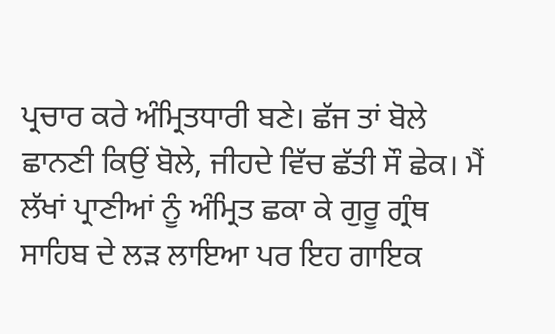ਪ੍ਰਚਾਰ ਕਰੇ ਅੰਮ੍ਰਿਤਧਾਰੀ ਬਣੇ। ਛੱਜ ਤਾਂ ਬੋਲੇ ਛਾਨਣੀ ਕਿਉਂ ਬੋਲੇ, ਜੀਹਦੇ ਵਿੱਚ ਛੱਤੀ ਸੌ ਛੇਕ। ਮੈਂ ਲੱਖਾਂ ਪ੍ਰਾਣੀਆਂ ਨੂੰ ਅੰਮ੍ਰਿਤ ਛਕਾ ਕੇ ਗੁਰੂ ਗ੍ਰੰਥ ਸਾਹਿਬ ਦੇ ਲੜ ਲਾਇਆ ਪਰ ਇਹ ਗਾਇਕ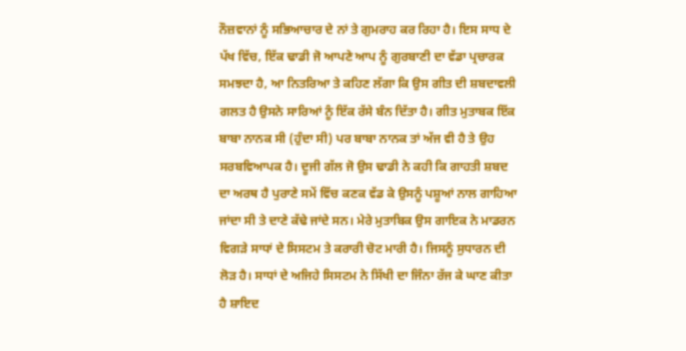ਨੌਜ਼ਵਾਨਾਂ ਨੂੰ ਸਭਿਆਚਾਰ ਦੇ ਨਾਂ ਤੇ ਗੁਮਰਾਹ ਕਰ ਰਿਹਾ ਹੈ। ਇਸ ਸਾਧ ਦੇ ਪੱਖ ਵਿੱਚ, ਇੱਕ ਢਾਡੀ ਜੋ ਆਪਣੇ ਆਪ ਨੂੰ ਗੁਰਬਾਣੀ ਦਾ ਵੱਡਾ ਪ੍ਰਚਾਰਕ ਸਮਝਦਾ ਹੈ, ਆ ਨਿਤਰਿਆ ਤੇ ਕਹਿਣ ਲੱਗਾ ਕਿ ਉਸ ਗੀਤ ਦੀ ਸ਼ਬਦਾਵਲੀ ਗਲਤ ਹੈ ਉਸਨੇ ਸਾਰਿਆਂ ਨੂੰ ਇੱਕ ਰੱਸੇ ਬੰਨ ਦਿੱਤਾ ਹੈ। ਗੀਤ ਮੁਤਾਬਕ ਇੱਕ ਬਾਬਾ ਨਾਨਕ ਸੀ (ਹੁੰਦਾ ਸੀ) ਪਰ ਬਾਬਾ ਨਾਨਕ ਤਾਂ ਅੱਜ ਵੀ ਹੈ ਤੇ ਉਹ ਸਰਬਵਿਆਪਕ ਹੈ। ਦੂਜੀ ਗੱਲ ਜੋ ਉਸ ਢਾਡੀ ਨੇ ਕਹੀ ਕਿ ਗਾਹਤੀ ਸ਼ਬਦ ਦਾ ਅਰਥ ਹੈ ਪੁਰਾਣੇ ਸਮੇਂ ਵਿੱਚ ਕਣਕ ਵੱਡ ਕੇ ਉਸਨੂੰ ਪਸ਼ੂਆਂ ਨਾਲ ਗਾਹਿਆ ਜਾਂਦਾ ਸੀ ਤੇ ਦਾਣੇ ਕੱਢੇ ਜਾਂਦੇ ਸਨ। ਮੇਰੇ ਮੁਤਾਬਿਕ ਉਸ ਗਾਇਕ ਨੇ ਮਾਡਰਨ ਵਿਗੜੇ ਸਾਧਾਂ ਦੇ ਸਿਸਟਮ ਤੇ ਕਰਾਰੀ ਚੋਟ ਮਾਰੀ ਹੈ। ਜਿਸਨੂੰ ਸੁਧਾਰਨ ਦੀ ਲੋੜ ਹੈ। ਸਾਧਾਂ ਦੇ ਅਜਿਹੇ ਸਿਸਟਮ ਨੇ ਸਿੱਖੀ ਦਾ ਜਿੰਨਾ ਰੱਜ ਕੇ ਘਾਣ ਕੀਤਾ ਹੈ ਸ਼ਾਇਦ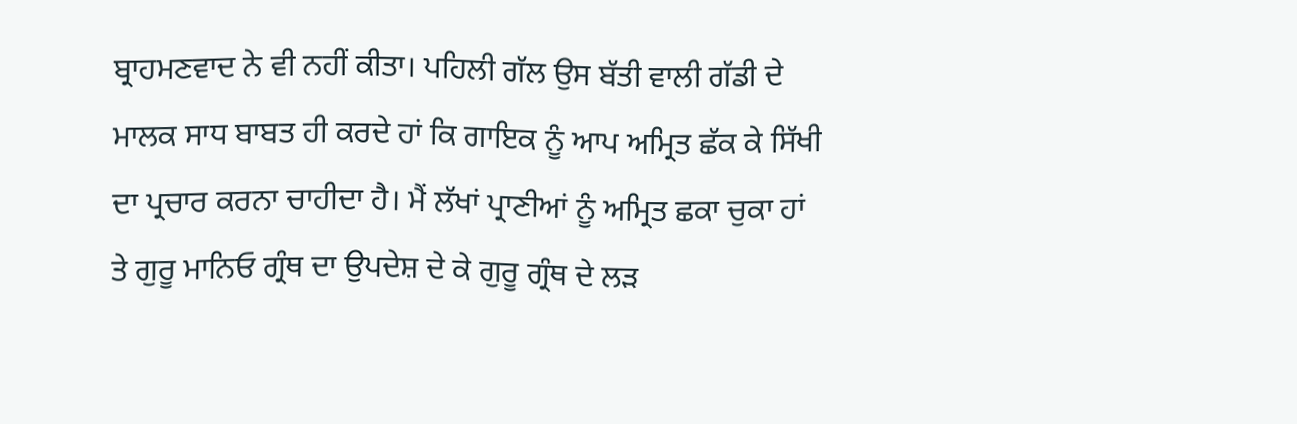ਬ੍ਰਾਹਮਣਵਾਦ ਨੇ ਵੀ ਨਹੀਂ ਕੀਤਾ। ਪਹਿਲੀ ਗੱਲ ਉਸ ਬੱਤੀ ਵਾਲੀ ਗੱਡੀ ਦੇ ਮਾਲਕ ਸਾਧ ਬਾਬਤ ਹੀ ਕਰਦੇ ਹਾਂ ਕਿ ਗਾਇਕ ਨੂੰ ਆਪ ਅਮ੍ਰਿਤ ਛੱਕ ਕੇ ਸਿੱਖੀ ਦਾ ਪ੍ਰਚਾਰ ਕਰਨਾ ਚਾਹੀਦਾ ਹੈ। ਮੈਂ ਲੱਖਾਂ ਪ੍ਰਾਣੀਆਂ ਨੂੰ ਅਮ੍ਰਿਤ ਛਕਾ ਚੁਕਾ ਹਾਂ ਤੇ ਗੁਰੂ ਮਾਨਿਓ ਗ੍ਰੰਥ ਦਾ ਉਪਦੇਸ਼ ਦੇ ਕੇ ਗੁਰੂ ਗ੍ਰੰਥ ਦੇ ਲੜ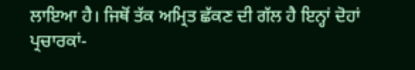ਲਾਇਆ ਹੈ। ਜਿਥੋਂ ਤੱਕ ਅਮ੍ਰਿਤ ਛੱਕਣ ਦੀ ਗੱਲ ਹੈ ਇਨ੍ਹਾਂ ਦੋਹਾਂ ਪ੍ਰਚਾਰਕਾਂ-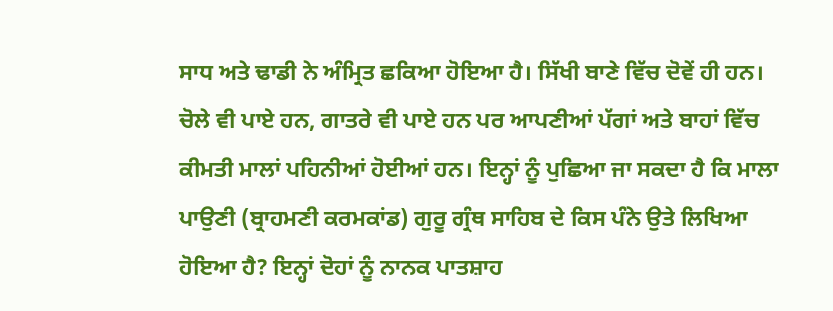ਸਾਧ ਅਤੇ ਢਾਡੀ ਨੇ ਅੰਮ੍ਰਿਤ ਛਕਿਆ ਹੋਇਆ ਹੈ। ਸਿੱਖੀ ਬਾਣੇ ਵਿੱਚ ਦੋਵੇਂ ਹੀ ਹਨ। ਚੋਲੇ ਵੀ ਪਾਏ ਹਨ, ਗਾਤਰੇ ਵੀ ਪਾਏ ਹਨ ਪਰ ਆਪਣੀਆਂ ਪੱਗਾਂ ਅਤੇ ਬਾਹਾਂ ਵਿੱਚ ਕੀਮਤੀ ਮਾਲਾਂ ਪਹਿਨੀਆਂ ਹੋਈਆਂ ਹਨ। ਇਨ੍ਹਾਂ ਨੂੰ ਪੁਛਿਆ ਜਾ ਸਕਦਾ ਹੈ ਕਿ ਮਾਲਾ ਪਾਉਣੀ (ਬ੍ਰਾਹਮਣੀ ਕਰਮਕਾਂਡ) ਗੁਰੂ ਗ੍ਰੰਥ ਸਾਹਿਬ ਦੇ ਕਿਸ ਪੰਨੇ ਉਤੇ ਲਿਖਿਆ ਹੋਇਆ ਹੈ? ਇਨ੍ਹਾਂ ਦੋਹਾਂ ਨੂੰ ਨਾਨਕ ਪਾਤਸ਼ਾਹ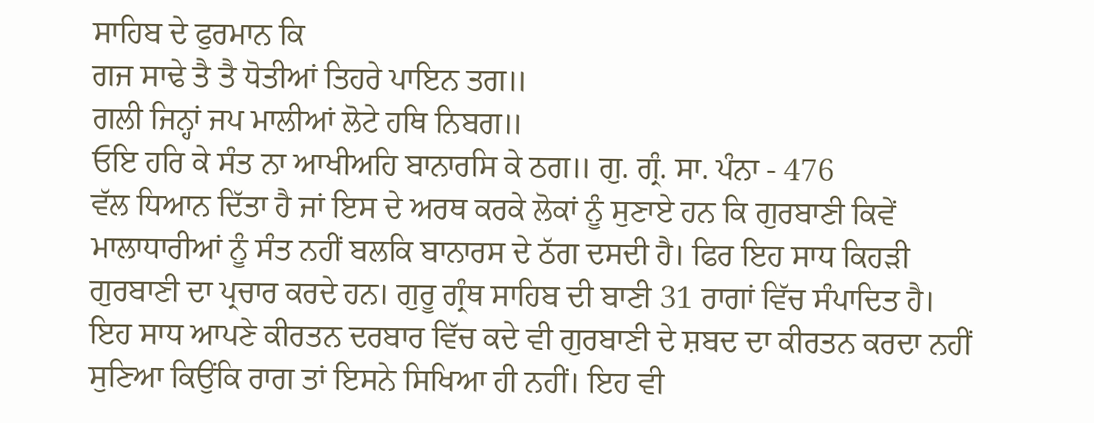ਸਾਹਿਬ ਦੇ ਫੁਰਮਾਨ ਕਿ
ਗਜ ਸਾਢੇ ਤੈ ਤੈ ਧੋਤੀਆਂ ਤਿਹਰੇ ਪਾਇਨ ਤਗ॥
ਗਲੀ ਜਿਨ੍ਹਾਂ ਜਪ ਮਾਲੀਆਂ ਲੋਟੇ ਹਥਿ ਨਿਬਗ॥
ਓਇ ਹਰਿ ਕੇ ਸੰਤ ਨਾ ਆਖੀਅਹਿ ਬਾਨਾਰਸਿ ਕੇ ਠਗ॥ ਗੁ. ਗ੍ਰੰ. ਸਾ. ਪੰਨਾ - 476
ਵੱਲ ਧਿਆਨ ਦਿੱਤਾ ਹੈ ਜਾਂ ਇਸ ਦੇ ਅਰਥ ਕਰਕੇ ਲੋਕਾਂ ਨੂੰ ਸੁਣਾਏ ਹਨ ਕਿ ਗੁਰਬਾਣੀ ਕਿਵੇਂ ਮਾਲਾਧਾਰੀਆਂ ਨੂੰ ਸੰਤ ਨਹੀਂ ਬਲਕਿ ਬਾਨਾਰਸ ਦੇ ਠੱਗ ਦਸਦੀ ਹੈ। ਫਿਰ ਇਹ ਸਾਧ ਕਿਹੜੀ ਗੁਰਬਾਣੀ ਦਾ ਪ੍ਰਚਾਰ ਕਰਦੇ ਹਨ। ਗੁਰੂ ਗ੍ਰੰਥ ਸਾਹਿਬ ਦੀ ਬਾਣੀ 31 ਰਾਗਾਂ ਵਿੱਚ ਸੰਪਾਦਿਤ ਹੈ। ਇਹ ਸਾਧ ਆਪਣੇ ਕੀਰਤਨ ਦਰਬਾਰ ਵਿੱਚ ਕਦੇ ਵੀ ਗੁਰਬਾਣੀ ਦੇ ਸ਼ਬਦ ਦਾ ਕੀਰਤਨ ਕਰਦਾ ਨਹੀਂ ਸੁਣਿਆ ਕਿਉਂਕਿ ਰਾਗ ਤਾਂ ਇਸਨੇ ਸਿਖਿਆ ਹੀ ਨਹੀਂ। ਇਹ ਵੀ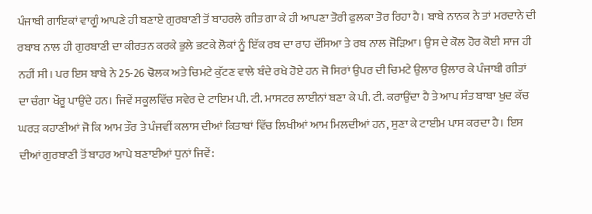ਪੰਜਾਬੀ ਗਾਇਕਾਂ ਵਾਗੂੰ ਆਪਣੇ ਹੀ ਬਣਾਏ ਗੁਰਬਾਣੀ ਤੋਂ ਬਾਹਰਲੇ ਗੀਤ ਗਾ ਕੇ ਹੀ ਆਪਣਾ ਤੋਰੀ ਫੁਲਕਾ ਤੋਰ ਰਿਹਾ ਹੈ। ਬਾਬੇ ਨਾਨਕ ਨੇ ਤਾਂ ਮਰਦਾਨੇ ਦੀ ਰਬਾਬ ਨਾਲ ਹੀ ਗੁਰਬਾਣੀ ਦਾ ਕੀਰਤਨ ਕਰਕੇ ਭੁਲੇ ਭਟਕੇ ਲੋਕਾਂ ਨੂੰ ਇੱਕ ਰਬ ਦਾ ਰਾਹ ਦੱਸਿਆ ਤੇ ਰਬ ਨਾਲ ਜੋੜਿਆ। ਉਸ ਦੇ ਕੋਲ ਹੋਰ ਕੋਈ ਸਾਜ ਹੀ ਨਹੀਂ ਸੀ। ਪਰ ਇਸ ਬਾਬੇ ਨੇ 25-26 ਢੋਲਕ ਅਤੇ ਚਿਮਟੇ ਕੁੱਟਣ ਵਾਲੇ ਬੰਦੇ ਰਖੇ ਹੋਏ ਹਨ ਜੋ ਸਿਰਾਂ ਉਪਰ ਦੀ ਚਿਮਟੇ ਉਲਾਰ ਉਲਾਰ ਕੇ ਪੰਜਾਬੀ ਗੀਤਾਂ ਦਾ ਚੰਗਾ ਖੌਰੂ ਪਾਉਂਦੇ ਹਨ। ਜਿਵੇਂ ਸਕੂਲਵਿੱਚ ਸਵੇਰ ਦੇ ਟਾਇਮ ਪੀ. ਟੀ. ਮਾਸਟਰ ਲਾਈਨਾਂ ਬਣਾ ਕੇ ਪੀ. ਟੀ. ਕਰਾਉਂਦਾ ਹੈ ਤੇ ਆਪ ਸੰਤ ਬਾਬਾ ਖੁਦ ਕੱਚ ਘਰੜ ਕਹਾਣੀਆਂ ਜੋ ਕਿ ਆਮ ਤੌਰ ਤੇ ਪੰਜਵੀਂ ਕਲਾਸ ਦੀਆਂ ਕਿਤਾਬਾਂ ਵਿੱਚ ਲਿਖੀਆਂ ਆਮ ਮਿਲਦੀਆਂ ਹਨ, ਸੁਣਾ ਕੇ ਟਾਈਮ ਪਾਸ ਕਰਦਾ ਹੈ। ਇਸ ਦੀਆਂ ਗੁਰਬਾਣੀ ਤੋਂ ਬਾਹਰ ਆਪੇ ਬਣਾਈਆਂ ਧੁਨਾਂ ਜਿਵੇਂ: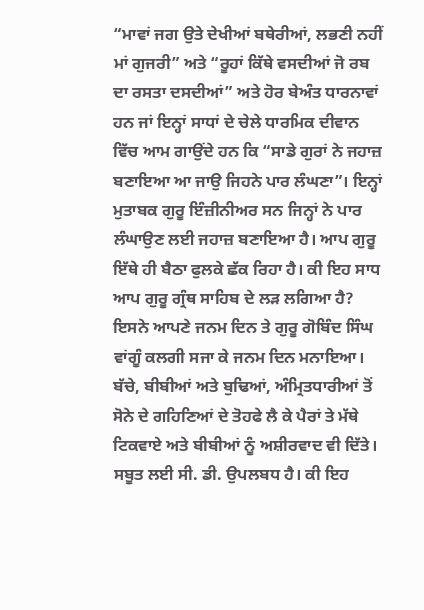“ਮਾਵਾਂ ਜਗ ਉਤੇ ਦੇਖੀਆਂ ਬਥੇਰੀਆਂ, ਲਭਣੀ ਨਹੀਂ ਮਾਂ ਗੁਜਰੀ” ਅਤੇ “ਰੂਹਾਂ ਕਿੱਥੇ ਵਸਦੀਆਂ ਜੋ ਰਬ ਦਾ ਰਸਤਾ ਦਸਦੀਆਂ” ਅਤੇ ਹੋਰ ਬੇਅੰਤ ਧਾਰਨਾਵਾਂ ਹਨ ਜਾਂ ਇਨ੍ਹਾਂ ਸਾਧਾਂ ਦੇ ਚੇਲੇ ਧਾਰਮਿਕ ਦੀਵਾਨ ਵਿੱਚ ਆਮ ਗਾਉਂਦੇ ਹਨ ਕਿ “ਸਾਡੇ ਗੁਰਾਂ ਨੇ ਜਹਾਜ਼ ਬਣਾਇਆ ਆ ਜਾਉ ਜਿਹਨੇ ਪਾਰ ਲੰਘਣਾ”। ਇਨ੍ਹਾਂ ਮੁਤਾਬਕ ਗੁਰੂ ਇੰਜ਼ੀਨੀਅਰ ਸਨ ਜਿਨ੍ਹਾਂ ਨੇ ਪਾਰ ਲੰਘਾਉਣ ਲਈ ਜਹਾਜ਼ ਬਣਾਇਆ ਹੈ। ਆਪ ਗੁਰੂ ਇੱਥੇ ਹੀ ਬੈਠਾ ਫੁਲਕੇ ਛੱਕ ਰਿਹਾ ਹੈ। ਕੀ ਇਹ ਸਾਧ ਆਪ ਗੁਰੂ ਗ੍ਰੰਥ ਸਾਹਿਬ ਦੇ ਲੜ ਲਗਿਆ ਹੈ? ਇਸਨੇ ਆਪਣੇ ਜਨਮ ਦਿਨ ਤੇ ਗੁਰੂ ਗੋਬਿੰਦ ਸਿੰਘ ਵਾਂਗੂੰ ਕਲਗੀ ਸਜਾ ਕੇ ਜਨਮ ਦਿਨ ਮਨਾਇਆ। ਬੱਚੇ, ਬੀਬੀਆਂ ਅਤੇ ਬੁਢਿਆਂ, ਅੰਮ੍ਰਿਤਧਾਰੀਆਂ ਤੋਂ ਸੋਨੇ ਦੇ ਗਹਿਣਿਆਂ ਦੇ ਤੋਹਫੇ ਲੈ ਕੇ ਪੈਰਾਂ ਤੇ ਮੱਥੇ ਟਿਕਵਾਏ ਅਤੇ ਬੀਬੀਆਂ ਨੂੰ ਅਸ਼ੀਰਵਾਦ ਵੀ ਦਿੱਤੇ। ਸਬੂਤ ਲਈ ਸੀ. ਡੀ. ਉਪਲਬਧ ਹੈ। ਕੀ ਇਹ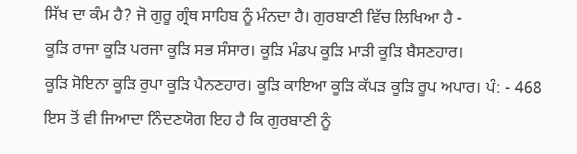ਸਿੱਖ ਦਾ ਕੰਮ ਹੈ? ਜੋ ਗੁਰੂ ਗ੍ਰੰਥ ਸਾਹਿਬ ਨੂੰ ਮੰਨਦਾ ਹੈ। ਗੁਰਬਾਣੀ ਵਿੱਚ ਲਿਖਿਆ ਹੈ -
ਕੂੜਿ ਰਾਜਾ ਕੂੜਿ ਪਰਜਾ ਕੂੜਿ ਸਭ ਸੰਸਾਰ। ਕੂੜਿ ਮੰਡਪ ਕੂੜਿ ਮਾੜੀ ਕੂੜਿ ਬੈਸਣਹਾਰ।
ਕੂੜਿ ਸੋਇਨਾ ਕੂੜਿ ਰੁਪਾ ਕੂੜਿ ਪੈਨਣਹਾਰ। ਕੂੜਿ ਕਾਇਆ ਕੂੜਿ ਕੱਪੜ ਕੂੜਿ ਰੂਪ ਅਪਾਰ। ਪੰ: - 468
ਇਸ ਤੋਂ ਵੀ ਜਿਆਦਾ ਨਿੰਦਣਯੋਗ ਇਹ ਹੈ ਕਿ ਗੁਰਬਾਣੀ ਨੂੰ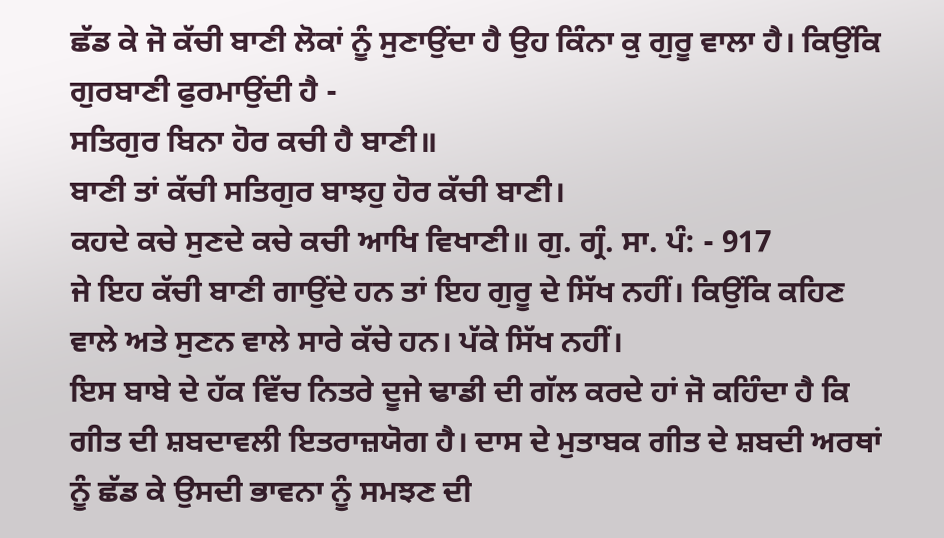ਛੱਡ ਕੇ ਜੋ ਕੱਚੀ ਬਾਣੀ ਲੋਕਾਂ ਨੂੰ ਸੁਣਾਉਂਦਾ ਹੈ ਉਹ ਕਿੰਨਾ ਕੁ ਗੁਰੂ ਵਾਲਾ ਹੈ। ਕਿਉਂਕਿ ਗੁਰਬਾਣੀ ਫੁਰਮਾਉਂਦੀ ਹੈ -
ਸਤਿਗੁਰ ਬਿਨਾ ਹੋਰ ਕਚੀ ਹੈ ਬਾਣੀ॥
ਬਾਣੀ ਤਾਂ ਕੱਚੀ ਸਤਿਗੁਰ ਬਾਝਹੁ ਹੋਰ ਕੱਚੀ ਬਾਣੀ।
ਕਹਦੇ ਕਚੇ ਸੁਣਦੇ ਕਚੇ ਕਚੀ ਆਖਿ ਵਿਖਾਣੀ॥ ਗੁ. ਗ੍ਰੰ. ਸਾ. ਪੰ: - 917
ਜੇ ਇਹ ਕੱਚੀ ਬਾਣੀ ਗਾਉਂਦੇ ਹਨ ਤਾਂ ਇਹ ਗੁਰੂ ਦੇ ਸਿੱਖ ਨਹੀਂ। ਕਿਉਂਕਿ ਕਹਿਣ ਵਾਲੇ ਅਤੇ ਸੁਣਨ ਵਾਲੇ ਸਾਰੇ ਕੱਚੇ ਹਨ। ਪੱਕੇ ਸਿੱਖ ਨਹੀਂ।
ਇਸ ਬਾਬੇ ਦੇ ਹੱਕ ਵਿੱਚ ਨਿਤਰੇ ਦੂਜੇ ਢਾਡੀ ਦੀ ਗੱਲ ਕਰਦੇ ਹਾਂ ਜੋ ਕਹਿੰਦਾ ਹੈ ਕਿ ਗੀਤ ਦੀ ਸ਼ਬਦਾਵਲੀ ਇਤਰਾਜ਼ਯੋਗ ਹੈ। ਦਾਸ ਦੇ ਮੁਤਾਬਕ ਗੀਤ ਦੇ ਸ਼ਬਦੀ ਅਰਥਾਂ ਨੂੰ ਛੱਡ ਕੇ ਉਸਦੀ ਭਾਵਨਾ ਨੂੰ ਸਮਝਣ ਦੀ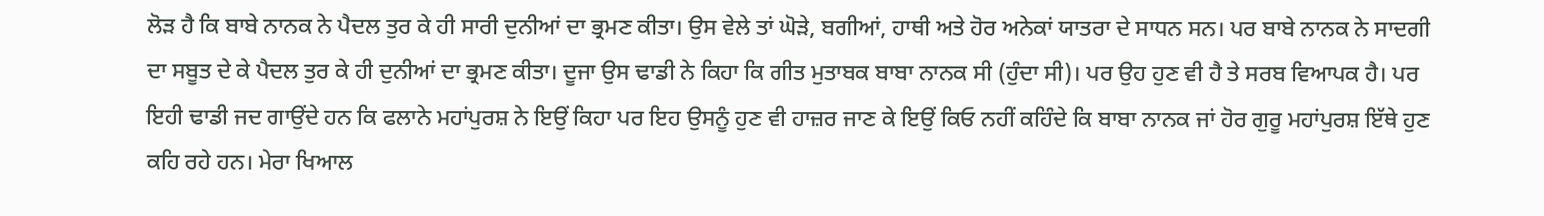ਲੋੜ ਹੈ ਕਿ ਬਾਬੇ ਨਾਨਕ ਨੇ ਪੈਦਲ ਤੁਰ ਕੇ ਹੀ ਸਾਰੀ ਦੁਨੀਆਂ ਦਾ ਭ੍ਰਮਣ ਕੀਤਾ। ਉਸ ਵੇਲੇ ਤਾਂ ਘੋੜੇ, ਬਗੀਆਂ, ਹਾਥੀ ਅਤੇ ਹੋਰ ਅਨੇਕਾਂ ਯਾਤਰਾ ਦੇ ਸਾਧਨ ਸਨ। ਪਰ ਬਾਬੇ ਨਾਨਕ ਨੇ ਸਾਦਗੀ ਦਾ ਸਬੂਤ ਦੇ ਕੇ ਪੈਦਲ ਤੁਰ ਕੇ ਹੀ ਦੁਨੀਆਂ ਦਾ ਭ੍ਰਮਣ ਕੀਤਾ। ਦੂਜਾ ਉਸ ਢਾਡੀ ਨੇ ਕਿਹਾ ਕਿ ਗੀਤ ਮੁਤਾਬਕ ਬਾਬਾ ਨਾਨਕ ਸੀ (ਹੁੰਦਾ ਸੀ)। ਪਰ ਉਹ ਹੁਣ ਵੀ ਹੈ ਤੇ ਸਰਬ ਵਿਆਪਕ ਹੈ। ਪਰ ਇਹੀ ਢਾਡੀ ਜਦ ਗਾਉਂਦੇ ਹਨ ਕਿ ਫਲਾਨੇ ਮਹਾਂਪੁਰਸ਼ ਨੇ ਇਉਂ ਕਿਹਾ ਪਰ ਇਹ ਉਸਨੂੰ ਹੁਣ ਵੀ ਹਾਜ਼ਰ ਜਾਣ ਕੇ ਇਉਂ ਕਿਓ ਨਹੀਂ ਕਹਿੰਦੇ ਕਿ ਬਾਬਾ ਨਾਨਕ ਜਾਂ ਹੋਰ ਗੁਰੂ ਮਹਾਂਪੁਰਸ਼ ਇੱਥੇ ਹੁਣ ਕਹਿ ਰਹੇ ਹਨ। ਮੇਰਾ ਖਿਆਲ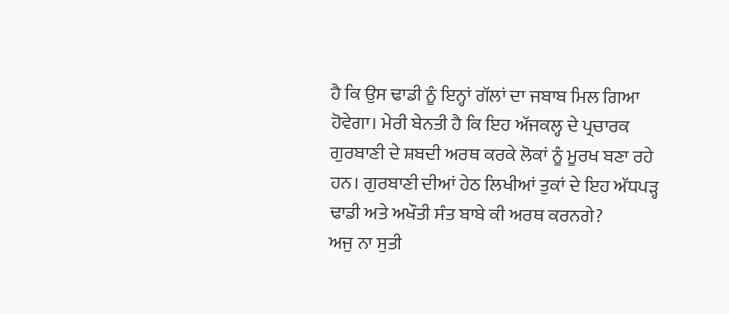ਹੈ ਕਿ ਉਸ ਢਾਡੀ ਨੂੰ ਇਨ੍ਹਾਂ ਗੱਲਾਂ ਦਾ ਜਬਾਬ ਮਿਲ ਗਿਆ ਹੋਵੇਗਾ। ਮੇਰੀ ਬੇਨਤੀ ਹੈ ਕਿ ਇਹ ਅੱਜਕਲ੍ਹ ਦੇ ਪ੍ਰਚਾਰਕ ਗੁਰਬਾਣੀ ਦੇ ਸ਼ਬਦੀ ਅਰਥ ਕਰਕੇ ਲੋਕਾਂ ਨੂੰ ਮੂਰਖ ਬਣਾ ਰਹੇ ਹਨ। ਗੁਰਬਾਣੀ ਦੀਆਂ ਹੇਠ ਲਿਖੀਆਂ ਤੁਕਾਂ ਦੇ ਇਹ ਅੱਧਪੜ੍ਹ ਢਾਡੀ ਅਤੇ ਅਖੌਤੀ ਸੰਤ ਬਾਬੇ ਕੀ ਅਰਥ ਕਰਨਗੇ?
ਅਜੁ ਨਾ ਸੁਤੀ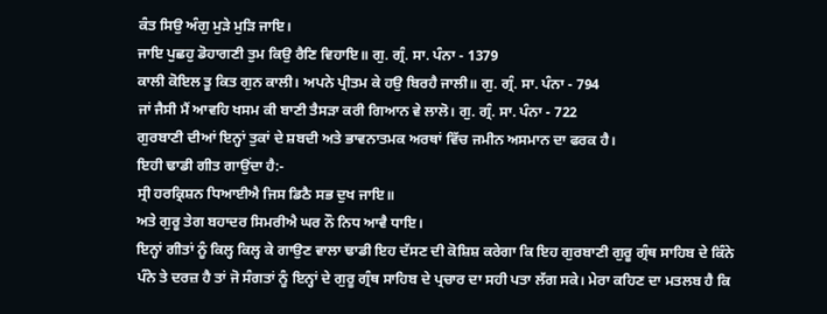ਕੰਤ ਸਿਉ ਅੰਗੁ ਮੁੜੇ ਮੁੜਿ ਜਾਇ।
ਜਾਇ ਪੁਛਹੁ ਡੋਹਾਗਣੀ ਤੁਮ ਕਿਉ ਰੈਣਿ ਵਿਹਾਇ॥ ਗੁ. ਗ੍ਰੰ. ਸਾ. ਪੰਨਾ - 1379
ਕਾਲੀ ਕੋਇਲ ਤੂ ਕਿਤ ਗੁਨ ਕਾਲੀ। ਅਪਨੇ ਪ੍ਰੀਤਮ ਕੇ ਹਉ ਬਿਰਹੈ ਜਾਲੀ॥ ਗੁ. ਗ੍ਰੰ. ਸਾ. ਪੰਨਾ - 794
ਜਾਂ ਜੈਸੀ ਮੈਂ ਆਵਹਿ ਖਸਮ ਕੀ ਬਾਣੀ ਤੈਸੜਾ ਕਰੀ ਗਿਆਨ ਵੇ ਲਾਲੋ। ਗੁ. ਗ੍ਰੰ. ਸਾ. ਪੰਨਾ - 722
ਗੁਰਬਾਣੀ ਦੀਆਂ ਇਨ੍ਹਾਂ ਤੁਕਾਂ ਦੇ ਸ਼ਬਦੀ ਅਤੇ ਭਾਵਨਾਤਮਕ ਅਰਥਾਂ ਵਿੱਚ ਜਮੀਨ ਅਸਮਾਨ ਦਾ ਫਰਕ ਹੈ।
ਇਹੀ ਢਾਡੀ ਗੀਤ ਗਾਉਂਦਾ ਹੈ:-
ਸ੍ਰੀ ਹਰਕ੍ਰਿਸ਼ਨ ਧਿਆਈਐ ਜਿਸ ਡਿਠੈ ਸਭ ਦੁਖ ਜਾਇ॥
ਅਤੇ ਗੁਰੂ ਤੇਗ ਬਹਾਦਰ ਸਿਮਰੀਐ ਘਰ ਨੌ ਨਿਧ ਆਵੈ ਧਾਇ।
ਇਨ੍ਹਾਂ ਗੀਤਾਂ ਨੂੰ ਕਿਲ੍ਹ ਕਿਲ੍ਹ ਕੇ ਗਾਉਣ ਵਾਲਾ ਢਾਡੀ ਇਹ ਦੱਸਣ ਦੀ ਕੋਸ਼ਿਸ਼ ਕਰੇਗਾ ਕਿ ਇਹ ਗੁਰਬਾਣੀ ਗੁਰੂ ਗ੍ਰੰਥ ਸਾਹਿਬ ਦੇ ਕਿੰਨੇ ਪੰਨੇ ਤੇ ਦਰਜ਼ ਹੈ ਤਾਂ ਜੋ ਸੰਗਤਾਂ ਨੂੰ ਇਨ੍ਹਾਂ ਦੇ ਗੁਰੂ ਗ੍ਰੰਥ ਸਾਹਿਬ ਦੇ ਪ੍ਰਚਾਰ ਦਾ ਸਹੀ ਪਤਾ ਲੱਗ ਸਕੇ। ਮੇਰਾ ਕਹਿਣ ਦਾ ਮਤਲਬ ਹੈ ਕਿ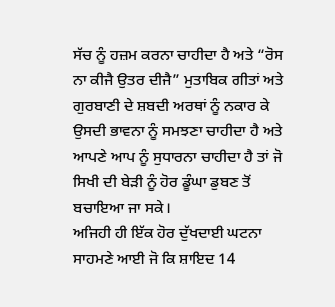ਸੱਚ ਨੂੰ ਹਜ਼ਮ ਕਰਨਾ ਚਾਹੀਦਾ ਹੈ ਅਤੇ “ਰੋਸ ਨਾ ਕੀਜੈ ਉਤਰ ਦੀਜੈ” ਮੁਤਾਬਿਕ ਗੀਤਾਂ ਅਤੇ ਗੁਰਬਾਣੀ ਦੇ ਸ਼ਬਦੀ ਅਰਥਾਂ ਨੂੰ ਨਕਾਰ ਕੇ ਉਸਦੀ ਭਾਵਨਾ ਨੂੰ ਸਮਝਣਾ ਚਾਹੀਦਾ ਹੈ ਅਤੇ ਆਪਣੇ ਆਪ ਨੂੰ ਸੁਧਾਰਨਾ ਚਾਹੀਦਾ ਹੈ ਤਾਂ ਜੋ ਸਿਖੀ ਦੀ ਬੇੜੀ ਨੂੰ ਹੋਰ ਡੂੰਘਾ ਡੁਬਣ ਤੋਂ ਬਚਾਇਆ ਜਾ ਸਕੇ।
ਅਜਿਹੀ ਹੀ ਇੱਕ ਹੋਰ ਦੁੱਖਦਾਈ ਘਟਨਾ ਸਾਹਮਣੇ ਆਈ ਜੋ ਕਿ ਸ਼ਾਇਦ 14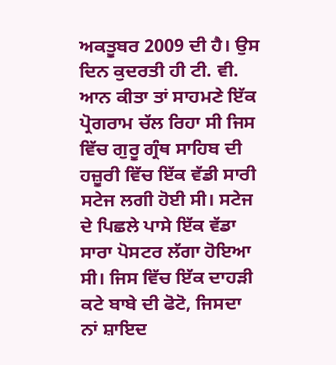ਅਕਤੂਬਰ 2009 ਦੀ ਹੈ। ਉਸ ਦਿਨ ਕੁਦਰਤੀ ਹੀ ਟੀ. ਵੀ. ਆਨ ਕੀਤਾ ਤਾਂ ਸਾਹਮਣੇ ਇੱਕ ਪ੍ਰੋਗਰਾਮ ਚੱਲ ਰਿਹਾ ਸੀ ਜਿਸ ਵਿੱਚ ਗੁਰੂ ਗ੍ਰੰਥ ਸਾਹਿਬ ਦੀ ਹਜ਼ੂਰੀ ਵਿੱਚ ਇੱਕ ਵੱਡੀ ਸਾਰੀ ਸਟੇਜ ਲਗੀ ਹੋਈ ਸੀ। ਸਟੇਜ ਦੇ ਪਿਛਲੇ ਪਾਸੇ ਇੱਕ ਵੱਡਾ ਸਾਰਾ ਪੋਸਟਰ ਲੱਗਾ ਹੋਇਆ ਸੀ। ਜਿਸ ਵਿੱਚ ਇੱਕ ਦਾਹੜੀ ਕਟੇ ਬਾਬੇ ਦੀ ਫੋਟੋ, ਜਿਸਦਾ ਨਾਂ ਸ਼ਾਇਦ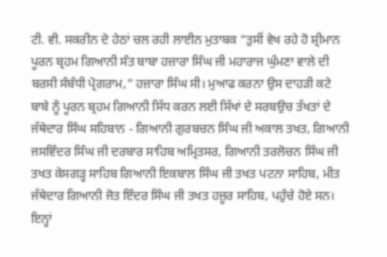ਟੀ. ਵੀ. ਸਕਰੀਨ ਦੇ ਹੇਠਾਂ ਚਲ ਰਹੀ ਲਾਈਨ ਮੁਤਾਬਕ “ਤੁਸੀਂ ਵੇਖ ਰਹੇ ਹੋ ਸ਼੍ਰੀਮਾਨ ਪੂਰਨ ਬ੍ਰਹਮ ਗਿਆਨੀ ਸੰਤ ਬਾਬਾ ਹਜ਼ਾਰਾ ਸਿੰਘ ਜੀ ਮਹਾਰਾਜ ਘੁੰਮਣਾ ਵਾਲੇ ਦੀ ਬਰਸੀ ਸੰਬੰਧੀ ਪ੍ਰੋਗਰਾਮ,” ਹਜ਼ਾਰਾ ਸਿੰਘ ਸੀ। ਮੁਆਫ ਕਰਨਾ ਉਸ ਦਾਹੜੀ ਕਟੇ ਬਾਬੇ ਨੂੰ ਪੂਰਨ ਬ੍ਰਹਮ ਗਿਆਨੀ ਸਿੱਧ ਕਰਨ ਲਈ ਸਿੱਖਾਂ ਦੇ ਸਰਬਉਚ ਤੱਖਤਾਂ ਦੇ ਜੱਥੇਦਾਰ ਸਿੰਘ ਸਹਿਬਾਨ - ਗਿਆਨੀ ਗੁਰਬਚਨ ਸਿੰਘ ਜੀ ਅਕਾਲ ਤਖਤ, ਗਿਆਨੀ ਜਸਵਿੰਦਰ ਸਿੰਘ ਜੀ ਦਰਬਾਰ ਸਾਹਿਬ ਅਮ੍ਰਿਤਸਰ, ਗਿਆਨੀ ਤਰਲੋਚਨ ਸਿੰਘ ਜੀ ਤਖਤ ਕੇਸਗੜ੍ਹ ਸਾਹਿਬ ਗਿਆਨੀ ਇਕਬਾਲ ਸਿੰਘ ਜੀ ਤਖਤ ਪਟਨਾ ਸਾਹਿਬ, ਮੀਤ ਜੱਥੇਦਾਰ ਗਿਆਨੀ ਜੋਤ ਇੰਦਰ ਸਿੰਘ ਜੀ ਤਖਤ ਹਜ਼ੂਰ ਸਾਹਿਬ, ਪਹੁੰਚੇ ਹੋਏ ਸਨ। ਇਨ੍ਹਾਂ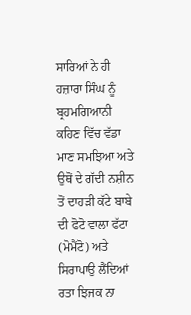ਸਾਰਿਆਂ ਨੇ ਹੀ ਹਜ਼ਾਰਾ ਸਿੰਘ ਨੂੰ ਬ੍ਰਹਮਗਿਆਨੀ ਕਹਿਣ ਵਿੱਚ ਵੱਡਾ ਮਾਣ ਸਮਝਿਆ ਅਤੇ ਉਥੋਂ ਦੇ ਗੱਦੀ ਨਸ਼ੀਨ ਤੋਂ ਦਾਹੜੀ ਕੱਟੇ ਬਾਬੇ ਦੀ ਫੋਟੋ ਵਾਲਾ ਫੱਟਾ (ਮੋਮੈਂਟੋ) ਅਤੇ ਸਿਰਾਪਾਉ ਲੈਂਦਿਆਂ ਰਤਾ ਝਿਜਕ ਨਾ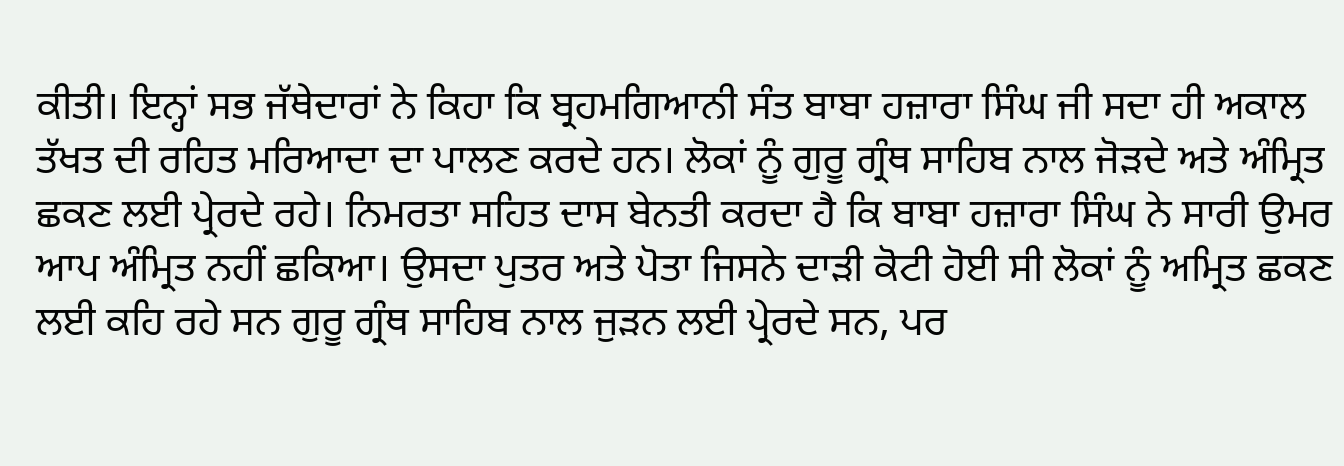ਕੀਤੀ। ਇਨ੍ਹਾਂ ਸਭ ਜੱਥੇਦਾਰਾਂ ਨੇ ਕਿਹਾ ਕਿ ਬ੍ਰਹਮਗਿਆਨੀ ਸੰਤ ਬਾਬਾ ਹਜ਼ਾਰਾ ਸਿੰਘ ਜੀ ਸਦਾ ਹੀ ਅਕਾਲ ਤੱਖਤ ਦੀ ਰਹਿਤ ਮਰਿਆਦਾ ਦਾ ਪਾਲਣ ਕਰਦੇ ਹਨ। ਲੋਕਾਂ ਨੂੰ ਗੁਰੂ ਗ੍ਰੰਥ ਸਾਹਿਬ ਨਾਲ ਜੋੜਦੇ ਅਤੇ ਅੰਮ੍ਰਿਤ ਛਕਣ ਲਈ ਪ੍ਰੇਰਦੇ ਰਹੇ। ਨਿਮਰਤਾ ਸਹਿਤ ਦਾਸ ਬੇਨਤੀ ਕਰਦਾ ਹੈ ਕਿ ਬਾਬਾ ਹਜ਼ਾਰਾ ਸਿੰਘ ਨੇ ਸਾਰੀ ਉਮਰ ਆਪ ਅੰਮ੍ਰਿਤ ਨਹੀਂ ਛਕਿਆ। ਉਸਦਾ ਪੁਤਰ ਅਤੇ ਪੋਤਾ ਜਿਸਨੇ ਦਾੜੀ ਕੋਟੀ ਹੋਈ ਸੀ ਲੋਕਾਂ ਨੂੰ ਅਮ੍ਰਿਤ ਛਕਣ ਲਈ ਕਹਿ ਰਹੇ ਸਨ ਗੁਰੂ ਗ੍ਰੰਥ ਸਾਹਿਬ ਨਾਲ ਜੁੜਨ ਲਈ ਪ੍ਰੇਰਦੇ ਸਨ, ਪਰ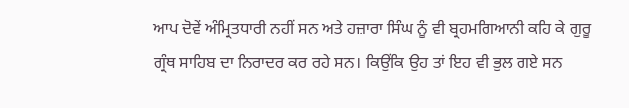ਆਪ ਦੋਵੇਂ ਅੰਮ੍ਰਿਤਧਾਰੀ ਨਹੀਂ ਸਨ ਅਤੇ ਹਜ਼ਾਰਾ ਸਿੰਘ ਨੂੰ ਵੀ ਬ੍ਰਹਮਗਿਆਨੀ ਕਹਿ ਕੇ ਗੁਰੂ ਗ੍ਰੰਥ ਸਾਹਿਬ ਦਾ ਨਿਰਾਦਰ ਕਰ ਰਹੇ ਸਨ। ਕਿਉਂਕਿ ਉਹ ਤਾਂ ਇਹ ਵੀ ਭੁਲ ਗਏ ਸਨ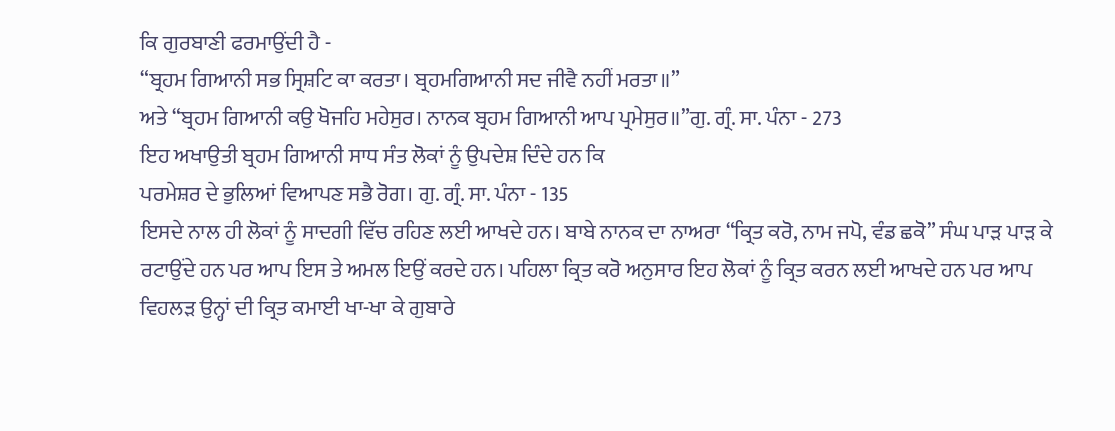ਕਿ ਗੁਰਬਾਣੀ ਫਰਮਾਉਂਦੀ ਹੈ -
“ਬ੍ਰਹਮ ਗਿਆਨੀ ਸਭ ਸ੍ਰਿਸ਼ਟਿ ਕਾ ਕਰਤਾ। ਬ੍ਰਹਮਗਿਆਨੀ ਸਦ ਜੀਵੈ ਨਹੀਂ ਮਰਤਾ॥”
ਅਤੇ “ਬ੍ਰਹਮ ਗਿਆਨੀ ਕਉ ਖੋਜਹਿ ਮਹੇਸੁਰ। ਨਾਨਕ ਬ੍ਰਹਮ ਗਿਆਨੀ ਆਪ ਪ੍ਰਮੇਸੁਰ॥”ਗੁ. ਗ੍ਰੰ. ਸਾ. ਪੰਨਾ - 273
ਇਹ ਅਖਾਉਤੀ ਬ੍ਰਹਮ ਗਿਆਨੀ ਸਾਧ ਸੰਤ ਲੋਕਾਂ ਨੂੰ ਉਪਦੇਸ਼ ਦਿੰਦੇ ਹਨ ਕਿ
ਪਰਮੇਸ਼ਰ ਦੇ ਭੁਲਿਆਂ ਵਿਆਪਣ ਸਭੈ ਰੋਗ। ਗੁ. ਗ੍ਰੰ. ਸਾ. ਪੰਨਾ - 135
ਇਸਦੇ ਨਾਲ ਹੀ ਲੋਕਾਂ ਨੂੰ ਸਾਦਗੀ ਵਿੱਚ ਰਹਿਣ ਲਈ ਆਖਦੇ ਹਨ। ਬਾਬੇ ਨਾਨਕ ਦਾ ਨਾਅਰਾ “ਕ੍ਰਿਤ ਕਰੋ, ਨਾਮ ਜਪੋ, ਵੰਡ ਛਕੋ” ਸੰਘ ਪਾੜ ਪਾੜ ਕੇ ਰਟਾਉਂਦੇ ਹਨ ਪਰ ਆਪ ਇਸ ਤੇ ਅਮਲ ਇਉਂ ਕਰਦੇ ਹਨ। ਪਹਿਲਾ ਕ੍ਰਿਤ ਕਰੋ ਅਨੁਸਾਰ ਇਹ ਲੋਕਾਂ ਨੂੰ ਕ੍ਰਿਤ ਕਰਨ ਲਈ ਆਖਦੇ ਹਨ ਪਰ ਆਪ ਵਿਹਲੜ ਉਨ੍ਹਾਂ ਦੀ ਕ੍ਰਿਤ ਕਮਾਈ ਖਾ-ਖਾ ਕੇ ਗੁਬਾਰੇ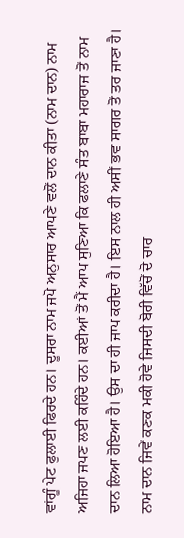ਵਾਂਗੂੰ ਪੇਟ ਫੁਲਾਈ ਫਿਰਦੇ ਹਨ। ਦੂਸਰਾ ਨਾਮ ਜਪੋ ਅਨੁਸਾਰ ਆਪਣੇ ਵਲੋਂ ਦਾਨ ਕੀਤਾ (ਨਾਮ ਦਾਨ) ਨਾਮ ਅਜਿਹਾ ਜਪਣ ਲਈ ਕਹਿੰਦੇ ਹਨ। ਕਈਆਂ ਤੋਂ ਮੈਂ ਆਪ ਸੁਣਿਆ ਕਿ ਫਲਾਣੇ ਸੰਤ ਬਾਬਾ ਮਹਾਰਾਜ ਤੋਂ ਨਾਮ ਦਾਨ ਲਿਆ ਹੋਇਆ ਹੈ। ਉਸ ਦਾ ਹੀ ਜਾਪ ਕਰੀਦਾ ਹੈ। ਇਸ ਨਾਲ ਹੀ ਅਸੀਂ ਭਵ ਸਾਗਰ ਤੋਂ ਤਰ ਜਾਣਾ ਹੈ। ਨਾਮ ਦਾਨ ਜਿਵੇਂ ਕਣਕ ਮਕੀ ਹੋਵੇ ਜਿਸਦੀ ਬੋਰੀ ਵਿੱਚੋਂ ਦੋ ਚਾਰ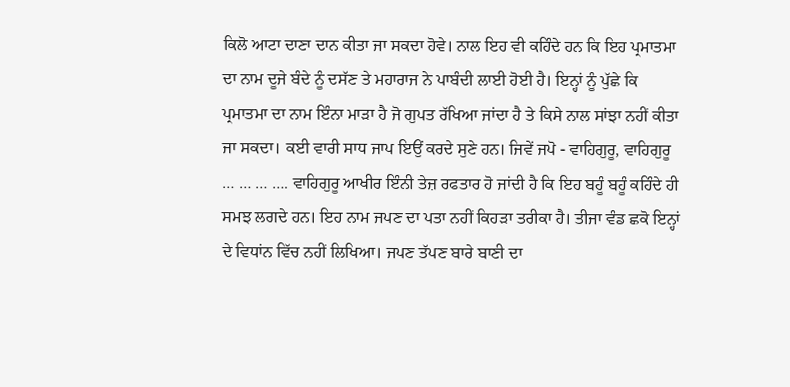ਕਿਲੋ ਆਟਾ ਦਾਣਾ ਦਾਨ ਕੀਤਾ ਜਾ ਸਕਦਾ ਹੋਵੇ। ਨਾਲ ਇਹ ਵੀ ਕਹਿੰਦੇ ਹਨ ਕਿ ਇਹ ਪ੍ਰਮਾਤਮਾ ਦਾ ਨਾਮ ਦੂਜੇ ਬੰਦੇ ਨੂੰ ਦਸੱਣ ਤੇ ਮਹਾਰਾਜ ਨੇ ਪਾਬੰਦੀ ਲਾਈ ਹੋਈ ਹੈ। ਇਨ੍ਹਾਂ ਨੂੰ ਪੁੱਛੇ ਕਿ ਪ੍ਰਮਾਤਮਾ ਦਾ ਨਾਮ ਇੰਨਾ ਮਾੜਾ ਹੈ ਜੋ ਗੁਪਤ ਰੱਖਿਆ ਜਾਂਦਾ ਹੈ ਤੇ ਕਿਸੇ ਨਾਲ ਸਾਂਝਾ ਨਹੀਂ ਕੀਤਾ ਜਾ ਸਕਦਾ। ਕਈ ਵਾਰੀ ਸਾਧ ਜਾਪ ਇਉਂ ਕਰਦੇ ਸੁਣੇ ਹਨ। ਜਿਵੇਂ ਜਪੋ - ਵਾਹਿਗੁਰੂ, ਵਾਹਿਗੁਰੂ … … … …. ਵਾਹਿਗੁਰੂ ਆਖੀਰ ਇੰਨੀ ਤੇਜ਼ ਰਫਤਾਰ ਹੋ ਜਾਂਦੀ ਹੈ ਕਿ ਇਹ ਬਹੂੰ ਬਹੂੰ ਕਹਿੰਦੇ ਹੀ ਸਮਝ ਲਗਦੇ ਹਨ। ਇਹ ਨਾਮ ਜਪਣ ਦਾ ਪਤਾ ਨਹੀਂ ਕਿਹੜਾ ਤਰੀਕਾ ਹੈ। ਤੀਜਾ ਵੰਡ ਛਕੋ ਇਨ੍ਹਾਂ ਦੇ ਵਿਧਾਂਨ ਵਿੱਚ ਨਹੀਂ ਲਿਖਿਆ। ਜਪਣ ਤੱਪਣ ਬਾਰੇ ਬਾਣੀ ਦਾ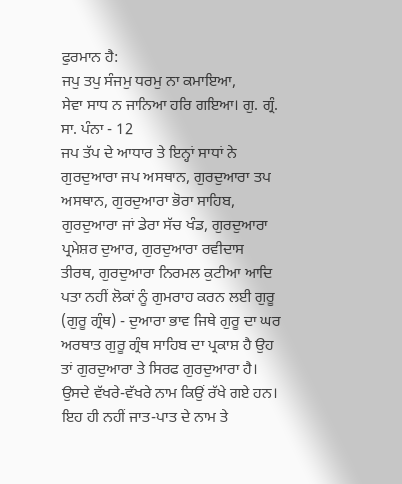ਫੁਰਮਾਨ ਹੈ:
ਜਪੁ ਤਪੁ ਸੰਜਮੁ ਧਰਮੁ ਨਾ ਕਮਾਇਆ,
ਸੇਵਾ ਸਾਧ ਨ ਜਾਨਿਆ ਹਰਿ ਗਇਆ। ਗੁ. ਗ੍ਰੰ. ਸਾ. ਪੰਨਾ - 12
ਜਪ ਤੱਪ ਦੇ ਆਧਾਰ ਤੇ ਇਨ੍ਹਾਂ ਸਾਧਾਂ ਨੇ ਗੁਰਦੁਆਰਾ ਜਪ ਅਸਥਾਨ, ਗੁਰਦੁਆਰਾ ਤਪ ਅਸਥਾਨ, ਗੁਰਦੁਆਰਾ ਭੋਰਾ ਸਾਹਿਬ, ਗੁਰਦੁਆਰਾ ਜਾਂ ਡੇਰਾ ਸੱਚ ਖੰਡ, ਗੁਰਦੁਆਰਾ ਪ੍ਰਮੇਸ਼ਰ ਦੁਆਰ, ਗੁਰਦੁਆਰਾ ਰਵੀਦਾਸ ਤੀਰਥ, ਗੁਰਦੁਆਰਾ ਨਿਰਮਲ ਕੁਟੀਆ ਆਦਿ ਪਤਾ ਨਹੀਂ ਲੋਕਾਂ ਨੂੰ ਗੁਮਰਾਹ ਕਰਨ ਲਈ ਗੁਰੂ (ਗੁਰੂ ਗ੍ਰੰਥ) - ਦੁਆਰਾ ਭਾਵ ਜਿਥੇ ਗੁਰੂ ਦਾ ਘਰ ਅਰਥਾਤ ਗੁਰੂ ਗ੍ਰੰਥ ਸਾਹਿਬ ਦਾ ਪ੍ਰਕਾਸ਼ ਹੈ ਉਹ ਤਾਂ ਗੁਰਦੁਆਰਾ ਤੇ ਸਿਰਫ ਗੁਰਦੁਆਰਾ ਹੈ। ਉਸਦੇ ਵੱਖਰੇ-ਵੱਖਰੇ ਨਾਮ ਕਿਉਂ ਰੱਖੇ ਗਏ ਹਨ। ਇਹ ਹੀ ਨਹੀਂ ਜਾਤ-ਪਾਤ ਦੇ ਨਾਮ ਤੇ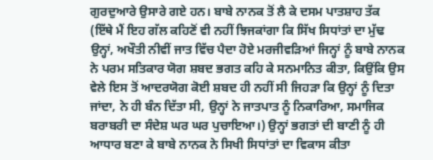ਗੁਰਦੁਆਰੇ ਉਸਾਰੇ ਗਏ ਹਨ। ਬਾਬੇ ਨਾਨਕ ਤੋਂ ਲੈ ਕੇ ਦਸਮ ਪਾਤਸ਼ਾਹ ਤੱਕ (ਇੱਥੇ ਮੈਂ ਇਹ ਗੱਲ ਕਹਿਣੋਂ ਵੀ ਨਹੀਂ ਝਿਜਕਾਂਗਾ ਕਿ ਸਿੱਖ ਸਿਧਾਂਤਾਂ ਦਾ ਮੁੱਢ ਉਨ੍ਹਾਂ, ਅਖੌਤੀ ਨੀਵੀਂ ਜਾਤ ਵਿੱਚ ਪੈਦਾ ਹੋਏ ਮਰਜੀਵੜਿਆਂ ਜਿਨ੍ਹਾਂ ਨੂੰ ਬਾਬੇ ਨਾਨਕ ਨੇ ਪਰਮ ਸਤਿਕਾਰ ਯੋਗ ਸ਼ਬਦ ਭਗਤ ਕਹਿ ਕੇ ਸਨਮਾਨਿਤ ਕੀਤਾ, ਕਿਉਂਕਿ ਉਸ ਵੇਲੇ ਇਸ ਤੋਂ ਆਦਰਯੋਗ ਕੋਈ ਸ਼ਬਦ ਹੀ ਨਹੀਂ ਸੀ ਜਿਹੜਾ ਕਿ ਉਨ੍ਹਾਂ ਨੂੰ ਦਿਤਾ ਜਾਂਦਾ, ਨੇ ਹੀ ਬੰਨ ਦਿੱਤਾ ਸੀ, ਉਨ੍ਹਾਂ ਨੇ ਜਾਤਪਾਤ ਨੂੰ ਨਿਕਾਰਿਆ, ਸਮਾਜਿਕ ਬਰਾਬਰੀ ਦਾ ਸੰਦੇਸ਼ ਘਰ ਘਰ ਪੁਚਾਇਆ।) ਉਨ੍ਹਾਂ ਭਗਤਾਂ ਦੀ ਬਾਣੀ ਨੂੰ ਹੀ ਆਧਾਰ ਬਣਾ ਕੇ ਬਾਬੇ ਨਾਨਕ ਨੇ ਸਿਖੀ ਸਿਧਾਂਤਾਂ ਦਾ ਵਿਕਾਸ ਕੀਤਾ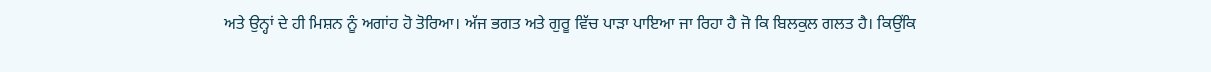ਅਤੇ ਉਨ੍ਹਾਂ ਦੇ ਹੀ ਮਿਸ਼ਨ ਨੂੰ ਅਗਾਂਹ ਹੋ ਤੋਰਿਆ। ਅੱਜ ਭਗਤ ਅਤੇ ਗੁਰੂ ਵਿੱਚ ਪਾੜਾ ਪਾਇਆ ਜਾ ਰਿਹਾ ਹੈ ਜੋ ਕਿ ਬਿਲਕੁਲ ਗਲਤ ਹੈ। ਕਿਉਂਕਿ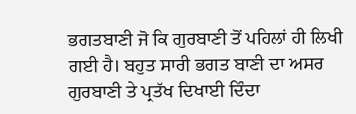ਭਗਤਬਾਣੀ ਜੋ ਕਿ ਗੁਰਬਾਣੀ ਤੋਂ ਪਹਿਲਾਂ ਹੀ ਲਿਖੀ ਗਈ ਹੈ। ਬਹੁਤ ਸਾਰੀ ਭਗਤ ਬਾਣੀ ਦਾ ਅਸਰ ਗੁਰਬਾਣੀ ਤੇ ਪ੍ਰਤੱਖ ਦਿਖਾਈ ਦਿੰਦਾ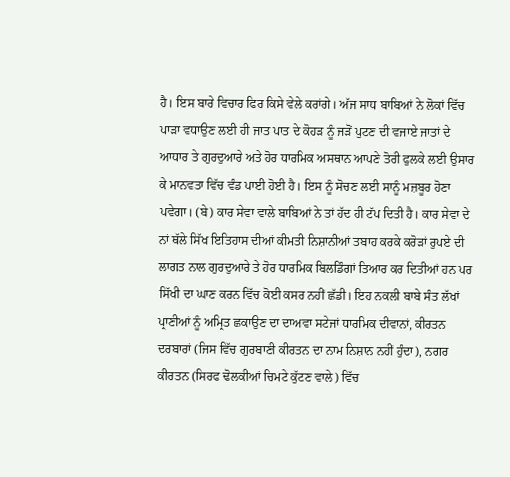ਹੈ। ਇਸ ਬਾਰੇ ਵਿਚਾਰ ਫਿਰ ਕਿਸੇ ਵੇਲੇ ਕਰਾਂਗੇ। ਅੱਜ ਸਾਧ ਬਾਬਿਆਂ ਨੇ ਲੋਕਾਂ ਵਿੱਚ ਪਾੜਾ ਵਧਾਉਣ ਲਈ ਹੀ ਜਾਤ ਪਾਤ ਦੇ ਕੋਹੜ ਨੂੰ ਜੜੋਂ ਪੁਟਣ ਦੀ ਵਜਾਏ ਜਾਤਾਂ ਦੇ ਆਧਾਰ ਤੇ ਗੁਰਦੁਆਰੇ ਅਤੇ ਹੋਰ ਧਾਰਮਿਕ ਅਸਥਾਨ ਆਪਣੇ ਤੋਰੀ ਫੁਲਕੇ ਲਈ ਉਸਾਰ ਕੇ ਮਾਨਵਤਾ ਵਿੱਚ ਵੰਡ ਪਾਈ ਹੋਈ ਹੈ। ਇਸ ਨੂੰ ਸੋਚਣ ਲਈ ਸਾਨੂੰ ਮਜ਼ਬੂਰ ਹੋਣਾ ਪਵੇਗਾ। (ਬੇ) ਕਾਰ ਸੇਵਾ ਵਾਲੇ ਬਾਬਿਆਂ ਨੇ ਤਾਂ ਹੱਦ ਹੀ ਟੱਪ ਦਿਤੀ ਹੈ। ਕਾਰ ਸੇਵਾ ਦੇ ਨਾਂ ਥੱਲੇ ਸਿੱਖ ਇਤਿਹਾਸ ਦੀਆਂ ਕੀਮਤੀ ਨਿਸ਼ਾਨੀਆਂ ਤਬਾਹ ਕਰਕੇ ਕਰੋੜਾਂ ਰੁਪਏ ਦੀ ਲਾਗਤ ਨਾਲ ਗੁਰਦੁਆਰੇ ਤੇ ਹੋਰ ਧਾਰਮਿਕ ਬਿਲਡਿੰਗਾਂ ਤਿਆਰ ਕਰ ਦਿਤੀਆਂ ਹਨ ਪਰ ਸਿੱਖੀ ਦਾ ਘਾਣ ਕਰਨ ਵਿੱਚ ਕੋਈ ਕਸਰ ਨਹੀਂ ਛੱਡੀ। ਇਹ ਨਕਲੀ ਬਾਬੇ ਸੰਤ ਲੱਖਾਂ ਪ੍ਰਾਣੀਆਂ ਨੂੰ ਅਮ੍ਰਿਤ ਛਕਾਉਣ ਦਾ ਦਾਅਵਾ ਸਟੇਜਾਂ ਧਾਰਮਿਕ ਦੀਵਾਨਾਂ, ਕੀਰਤਨ ਦਰਬਾਰਾਂ (ਜਿਸ ਵਿੱਚ ਗੁਰਬਾਣੀ ਕੀਰਤਨ ਦਾ ਨਾਮ ਨਿਸ਼ਾਨ ਨਹੀਂ ਹੁੰਦਾ), ਨਗਰ ਕੀਰਤਨ (ਸਿਰਫ ਢੋਲਕੀਆਂ ਚਿਮਟੇ ਕੁੱਟਣ ਵਾਲੇ) ਵਿੱਚ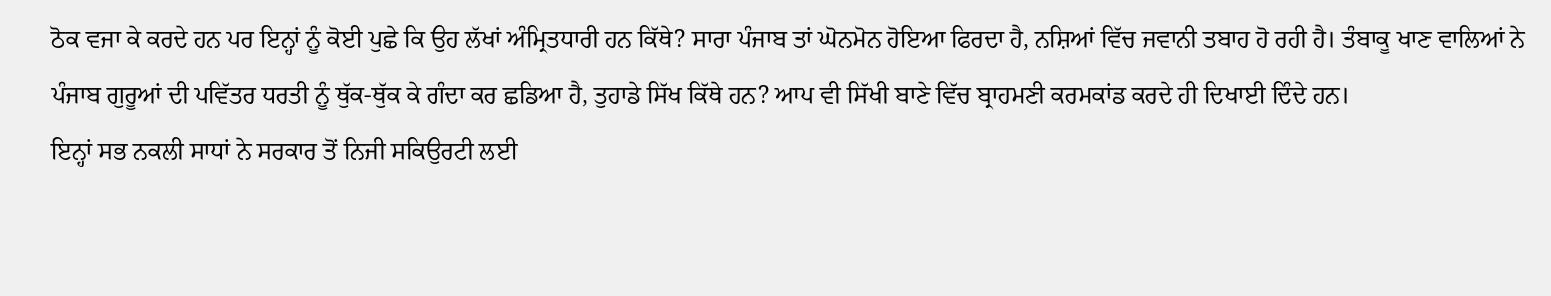ਠੋਕ ਵਜਾ ਕੇ ਕਰਦੇ ਹਨ ਪਰ ਇਨ੍ਹਾਂ ਨੂੰ ਕੋਈ ਪੁਛੇ ਕਿ ਉਹ ਲੱਖਾਂ ਅੰਮ੍ਰਿਤਧਾਰੀ ਹਨ ਕਿੱਥੇ? ਸਾਰਾ ਪੰਜਾਬ ਤਾਂ ਘੋਨਮੋਨ ਹੋਇਆ ਫਿਰਦਾ ਹੈ, ਨਸ਼ਿਆਂ ਵਿੱਚ ਜਵਾਨੀ ਤਬਾਹ ਹੋ ਰਹੀ ਹੈ। ਤੰਬਾਕੂ ਖਾਣ ਵਾਲਿਆਂ ਨੇ ਪੰਜਾਬ ਗੁਰੂਆਂ ਦੀ ਪਵਿੱਤਰ ਧਰਤੀ ਨੂੰ ਥੁੱਕ-ਥੁੱਕ ਕੇ ਗੰਦਾ ਕਰ ਛਡਿਆ ਹੈ, ਤੁਹਾਡੇ ਸਿੱਖ ਕਿੱਥੇ ਹਨ? ਆਪ ਵੀ ਸਿੱਖੀ ਬਾਣੇ ਵਿੱਚ ਬ੍ਰਾਹਮਣੀ ਕਰਮਕਾਂਡ ਕਰਦੇ ਹੀ ਦਿਖਾਈ ਦਿੰਦੇ ਹਨ।
ਇਨ੍ਹਾਂ ਸਭ ਨਕਲੀ ਸਾਧਾਂ ਨੇ ਸਰਕਾਰ ਤੋਂ ਨਿਜੀ ਸਕਿਉਰਟੀ ਲਈ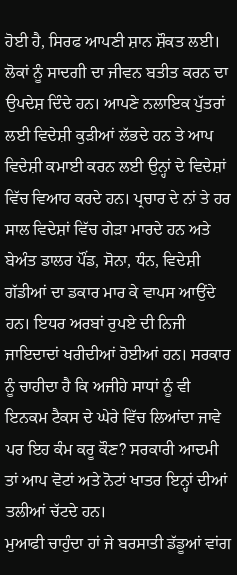ਹੋਈ ਹੈ, ਸਿਰਫ ਆਪਣੀ ਸ਼ਾਨ ਸ਼ੌਕਤ ਲਈ। ਲੋਕਾਂ ਨੂੰ ਸਾਦਗੀ ਦਾ ਜੀਵਨ ਬਤੀਤ ਕਰਨ ਦਾ ਉਪਦੇਸ਼ ਦਿੰਦੇ ਹਨ। ਆਪਣੇ ਨਲਾਇਕ ਪੁੱਤਰਾਂ ਲਈ ਵਿਦੇਸ਼ੀ ਕੁੜੀਆਂ ਲੱਭਦੇ ਹਨ ਤੇ ਆਪ ਵਿਦੇਸ਼ੀ ਕਮਾਈ ਕਰਨ ਲਈ ਉਨ੍ਹਾਂ ਦੇ ਵਿਦੇਸ਼ਾਂ ਵਿੱਚ ਵਿਆਹ ਕਰਦੇ ਹਨ। ਪ੍ਰਚਾਰ ਦੇ ਨਾਂ ਤੇ ਹਰ ਸਾਲ ਵਿਦੇਸ਼ਾਂ ਵਿੱਚ ਗੇੜਾ ਮਾਰਦੇ ਹਨ ਅਤੇ ਬੇਅੰਤ ਡਾਲਰ ਪੌਂਡ, ਸੋਨਾ, ਧੰਨ, ਵਿਦੇਸ਼ੀ ਗੱਡੀਆਂ ਦਾ ਡਕਾਰ ਮਾਰ ਕੇ ਵਾਪਸ ਆਉਂਦੇ ਹਨ। ਇਧਰ ਅਰਬਾਂ ਰੁਪਏ ਦੀ ਨਿਜੀ ਜਾਇਦਾਦਾਂ ਖਰੀਦੀਆਂ ਹੋਈਆਂ ਹਨ। ਸਰਕਾਰ ਨੂੰ ਚਾਹੀਦਾ ਹੈ ਕਿ ਅਜੀਹੇ ਸਾਧਾਂ ਨੂੰ ਵੀ ਇਨਕਮ ਟੈਕਸ ਦੇ ਘੇਰੇ ਵਿੱਚ ਲਿਆਂਦਾ ਜਾਵੇ ਪਰ ਇਹ ਕੰਮ ਕਰੂ ਕੌਣ? ਸਰਕਾਰੀ ਆਦਮੀ ਤਾਂ ਆਪ ਵੋਟਾਂ ਅਤੇ ਨੋਟਾਂ ਖਾਤਰ ਇਨ੍ਹਾਂ ਦੀਆਂ ਤਲੀਆਂ ਚੱਟਦੇ ਹਨ।
ਮੁਆਫੀ ਚਾਹੁੰਦਾ ਹਾਂ ਜੇ ਬਰਸਾਤੀ ਡੱਡੂਆਂ ਵਾਂਗ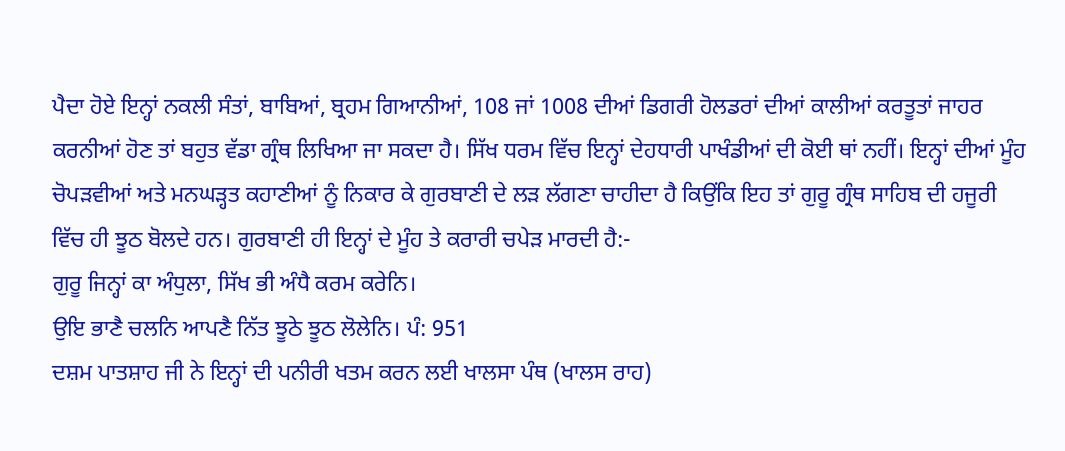ਪੈਦਾ ਹੋਏ ਇਨ੍ਹਾਂ ਨਕਲੀ ਸੰਤਾਂ, ਬਾਬਿਆਂ, ਬ੍ਰਹਮ ਗਿਆਨੀਆਂ, 108 ਜਾਂ 1008 ਦੀਆਂ ਡਿਗਰੀ ਹੋਲਡਰਾਂ ਦੀਆਂ ਕਾਲੀਆਂ ਕਰਤੂਤਾਂ ਜਾਹਰ ਕਰਨੀਆਂ ਹੋਣ ਤਾਂ ਬਹੁਤ ਵੱਡਾ ਗ੍ਰੰਥ ਲਿਖਿਆ ਜਾ ਸਕਦਾ ਹੈ। ਸਿੱਖ ਧਰਮ ਵਿੱਚ ਇਨ੍ਹਾਂ ਦੇਹਧਾਰੀ ਪਾਖੰਡੀਆਂ ਦੀ ਕੋਈ ਥਾਂ ਨਹੀਂ। ਇਨ੍ਹਾਂ ਦੀਆਂ ਮੂੰਹ ਚੋਪੜਵੀਆਂ ਅਤੇ ਮਨਘੜ੍ਹਤ ਕਹਾਣੀਆਂ ਨੂੰ ਨਿਕਾਰ ਕੇ ਗੁਰਬਾਣੀ ਦੇ ਲੜ ਲੱਗਣਾ ਚਾਹੀਦਾ ਹੈ ਕਿਉਂਕਿ ਇਹ ਤਾਂ ਗੁਰੂ ਗ੍ਰੰਥ ਸਾਹਿਬ ਦੀ ਹਜੂਰੀ ਵਿੱਚ ਹੀ ਝੂਠ ਬੋਲਦੇ ਹਨ। ਗੁਰਬਾਣੀ ਹੀ ਇਨ੍ਹਾਂ ਦੇ ਮੂੰਹ ਤੇ ਕਰਾਰੀ ਚਪੇੜ ਮਾਰਦੀ ਹੈ:-
ਗੁਰੂ ਜਿਨ੍ਹਾਂ ਕਾ ਅੰਧੁਲਾ, ਸਿੱਖ ਭੀ ਅੰਧੈ ਕਰਮ ਕਰੇਨਿ।
ਉਇ ਭਾਣੈ ਚਲਨਿ ਆਪਣੈ ਨਿੱਤ ਝੂਠੇ ਝੂਠ ਲੋਲੇਨਿ। ਪੰ: 951
ਦਸ਼ਮ ਪਾਤਸ਼ਾਹ ਜੀ ਨੇ ਇਨ੍ਹਾਂ ਦੀ ਪਨੀਰੀ ਖਤਮ ਕਰਨ ਲਈ ਖਾਲਸਾ ਪੰਥ (ਖਾਲਸ ਰਾਹ)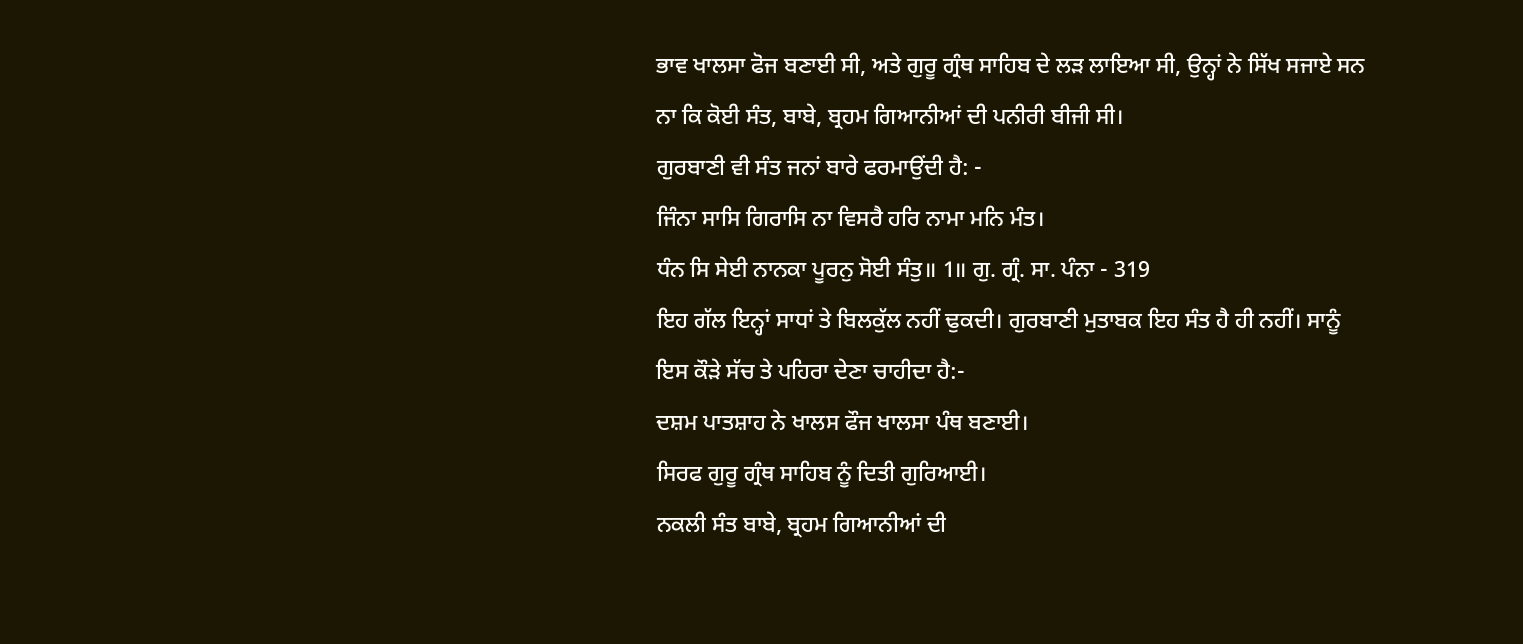ਭਾਵ ਖਾਲਸਾ ਫੋਜ ਬਣਾਈ ਸੀ, ਅਤੇ ਗੁਰੂ ਗ੍ਰੰਥ ਸਾਹਿਬ ਦੇ ਲੜ ਲਾਇਆ ਸੀ, ਉਨ੍ਹਾਂ ਨੇ ਸਿੱਖ ਸਜਾਏ ਸਨ ਨਾ ਕਿ ਕੋਈ ਸੰਤ, ਬਾਬੇ, ਬ੍ਰਹਮ ਗਿਆਨੀਆਂ ਦੀ ਪਨੀਰੀ ਬੀਜੀ ਸੀ।
ਗੁਰਬਾਣੀ ਵੀ ਸੰਤ ਜਨਾਂ ਬਾਰੇ ਫਰਮਾਉਂਦੀ ਹੈ: -
ਜਿੰਨਾ ਸਾਸਿ ਗਿਰਾਸਿ ਨਾ ਵਿਸਰੈ ਹਰਿ ਨਾਮਾ ਮਨਿ ਮੰਤ।
ਧੰਨ ਸਿ ਸੇਈ ਨਾਨਕਾ ਪੂਰਨੁ ਸੋਈ ਸੰਤੁ॥ 1॥ ਗੁ. ਗ੍ਰੰ. ਸਾ. ਪੰਨਾ - 319
ਇਹ ਗੱਲ ਇਨ੍ਹਾਂ ਸਾਧਾਂ ਤੇ ਬਿਲਕੁੱਲ ਨਹੀਂ ਢੁਕਦੀ। ਗੁਰਬਾਣੀ ਮੁਤਾਬਕ ਇਹ ਸੰਤ ਹੈ ਹੀ ਨਹੀਂ। ਸਾਨੂੰ ਇਸ ਕੌੜੇ ਸੱਚ ਤੇ ਪਹਿਰਾ ਦੇਣਾ ਚਾਹੀਦਾ ਹੈ:-
ਦਸ਼ਮ ਪਾਤਸ਼ਾਹ ਨੇ ਖਾਲਸ ਫੌਜ ਖਾਲਸਾ ਪੰਥ ਬਣਾਈ।
ਸਿਰਫ ਗੁਰੂ ਗ੍ਰੰਥ ਸਾਹਿਬ ਨੂੰ ਦਿਤੀ ਗੁਰਿਆਈ।
ਨਕਲੀ ਸੰਤ ਬਾਬੇ, ਬ੍ਰਹਮ ਗਿਆਨੀਆਂ ਦੀ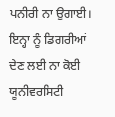ਪਨੀਰੀ ਨਾ ਉਗਾਈ।
ਇਨ੍ਹਾ ਨੂੰ ਡਿਗਰੀਆਂ ਦੇਣ ਲਈ ਨਾ ਕੋਈ ਯੂਨੀਵਰਸਿਟੀ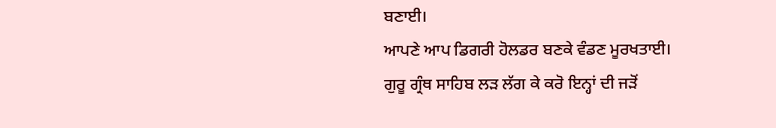ਬਣਾਈ।
ਆਪਣੇ ਆਪ ਡਿਗਰੀ ਹੋਲਡਰ ਬਣਕੇ ਵੰਡਣ ਮੂਰਖਤਾਈ।
ਗੁਰੂ ਗ੍ਰੰਥ ਸਾਹਿਬ ਲੜ ਲੱਗ ਕੇ ਕਰੋ ਇਨ੍ਹਾਂ ਦੀ ਜੜੋਂ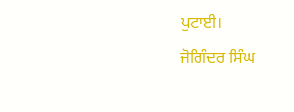ਪੁਟਾਈ।
ਜੋਗਿੰਦਰ ਸਿੰਘ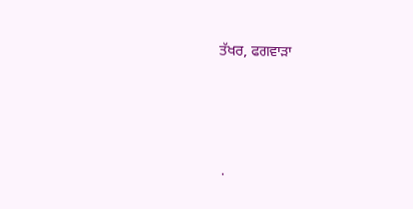ਤੱਖਰ, ਫਗਵਾੜਾ




.